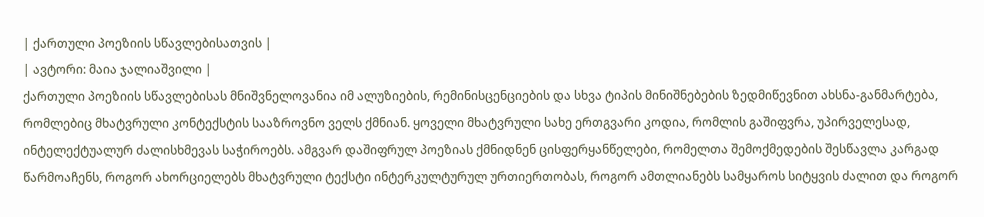| ქართული პოეზიის სწავლებისათვის |
| ავტორი: მაია ჯალიაშვილი |
ქართული პოეზიის სწავლებისას მნიშვნელოვანია იმ ალუზიების, რემინისცენციების და სხვა ტიპის მინიშნებების ზედმიწევნით ახსნა-განმარტება, რომლებიც მხატვრული კონტექსტის სააზროვნო ველს ქმნიან. ყოველი მხატვრული სახე ერთგვარი კოდია, რომლის გაშიფვრა, უპირველესად, ინტელექტუალურ ძალისხმევას საჭიროებს. ამგვარ დაშიფრულ პოეზიას ქმნიდნენ ცისფერყანწელები, რომელთა შემოქმედების შესწავლა კარგად წარმოაჩენს, როგორ ახორციელებს მხატვრული ტექსტი ინტერკულტურულ ურთიერთობას, როგორ ამთლიანებს სამყაროს სიტყვის ძალით და როგორ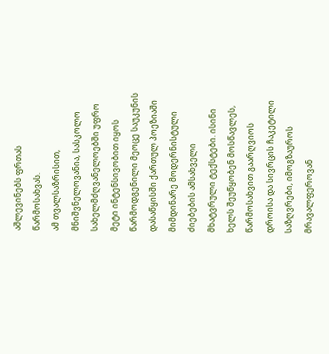აშლევინებს ფრთას წარმოსახვას.
ამ თვალსაზრისით, მნიშვნელოვანია, სასკოლო სახელმძღვანელოებში უფრო მეტი ინტენსივობით იყოს წარმოდგენილი მეოცე საუკუნის დასაწყისში ქართულ პოეზიაში მიმდინარე მოდერნისტული ძიებების ამსახველი მხატვრული ტექსტები. ისინი ხელს შეუწყობენ მოსწავლეს, წარმოსახვით გაარღვიოს დროისა და სივრცის ჩაკეტილი საზღვრები, იმოგზაუროს მრავალფეროვან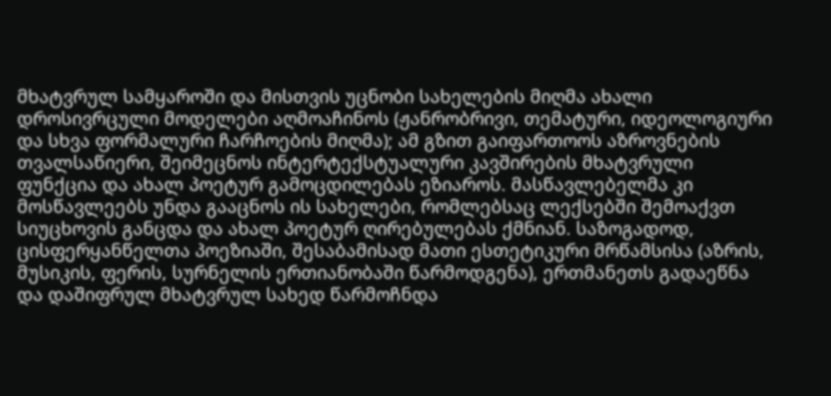მხატვრულ სამყაროში და მისთვის უცნობი სახელების მიღმა ახალი დროსივრცული მოდელები აღმოაჩინოს (ჟანრობრივი, თემატური, იდეოლოგიური და სხვა ფორმალური ჩარჩოების მიღმა); ამ გზით გაიფართოოს აზროვნების თვალსაწიერი, შეიმეცნოს ინტერტექსტუალური კავშირების მხატვრული ფუნქცია და ახალ პოეტურ გამოცდილებას ეზიაროს. მასწავლებელმა კი მოსწავლეებს უნდა გააცნოს ის სახელები, რომლებსაც ლექსებში შემოაქვთ სიუცხოვის განცდა და ახალ პოეტურ ღირებულებას ქმნიან. საზოგადოდ, ცისფერყანწელთა პოეზიაში, შესაბამისად მათი ესთეტიკური მრწამსისა (აზრის, მუსიკის, ფერის, სურნელის ერთიანობაში წარმოდგენა), ერთმანეთს გადაეწნა და დაშიფრულ მხატვრულ სახედ წარმოჩნდა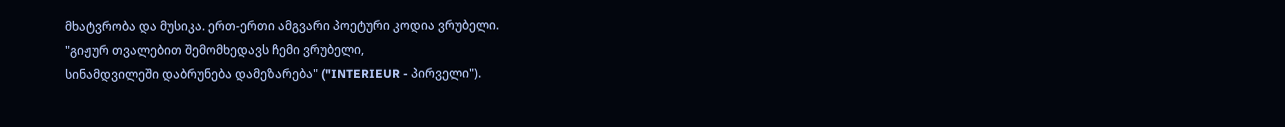მხატვრობა და მუსიკა. ერთ-ერთი ამგვარი პოეტური კოდია ვრუბელი.
"გიჟურ თვალებით შემომხედავს ჩემი ვრუბელი,
სინამდვილეში დაბრუნება დამეზარება" ("INTERIEUR - პირველი").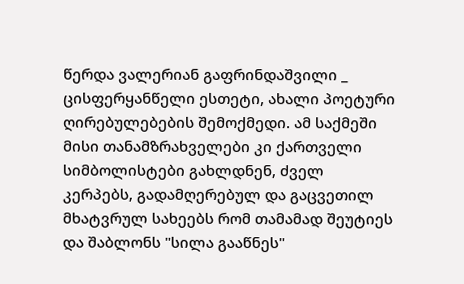წერდა ვალერიან გაფრინდაშვილი _ ცისფერყანწელი ესთეტი, ახალი პოეტური ღირებულებების შემოქმედი. ამ საქმეში მისი თანამზრახველები კი ქართველი სიმბოლისტები გახლდნენ, ძველ კერპებს, გადამღერებულ და გაცვეთილ მხატვრულ სახეებს რომ თამამად შეუტიეს და შაბლონს "სილა გააწნეს"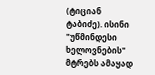(ტიციან ტაბიძე). ისინი "უწმინდესი ხელოვნების" მტრებს ამაყად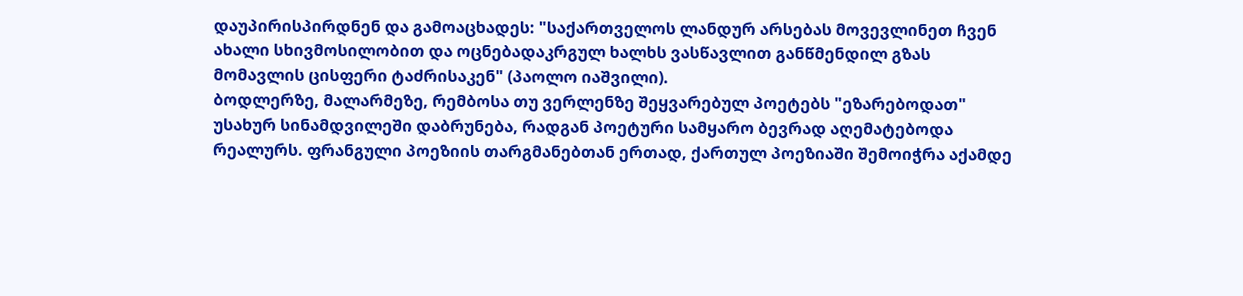დაუპირისპირდნენ და გამოაცხადეს: "საქართველოს ლანდურ არსებას მოვევლინეთ ჩვენ ახალი სხივმოსილობით და ოცნებადაკრგულ ხალხს ვასწავლით განწმენდილ გზას მომავლის ცისფერი ტაძრისაკენ" (პაოლო იაშვილი).
ბოდლერზე, მალარმეზე, რემბოსა თუ ვერლენზე შეყვარებულ პოეტებს "ეზარებოდათ" უსახურ სინამდვილეში დაბრუნება, რადგან პოეტური სამყარო ბევრად აღემატებოდა რეალურს. ფრანგული პოეზიის თარგმანებთან ერთად, ქართულ პოეზიაში შემოიჭრა აქამდე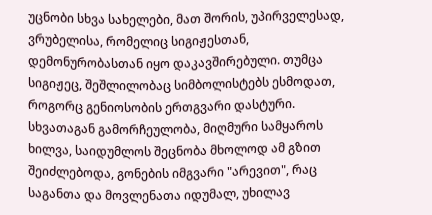უცნობი სხვა სახელები, მათ შორის, უპირველესად, ვრუბელისა, რომელიც სიგიჟესთან, დემონურობასთან იყო დაკავშირებული. თუმცა სიგიჟეც, შეშლილობაც სიმბოლისტებს ესმოდათ, როგორც გენიოსობის ერთგვარი დასტური. სხვათაგან გამორჩეულობა, მიღმური სამყაროს ხილვა, საიდუმლოს შეცნობა მხოლოდ ამ გზით შეიძლებოდა, გონების იმგვარი "არევით", რაც საგანთა და მოვლენათა იდუმალ, უხილავ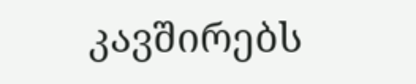კავშირებს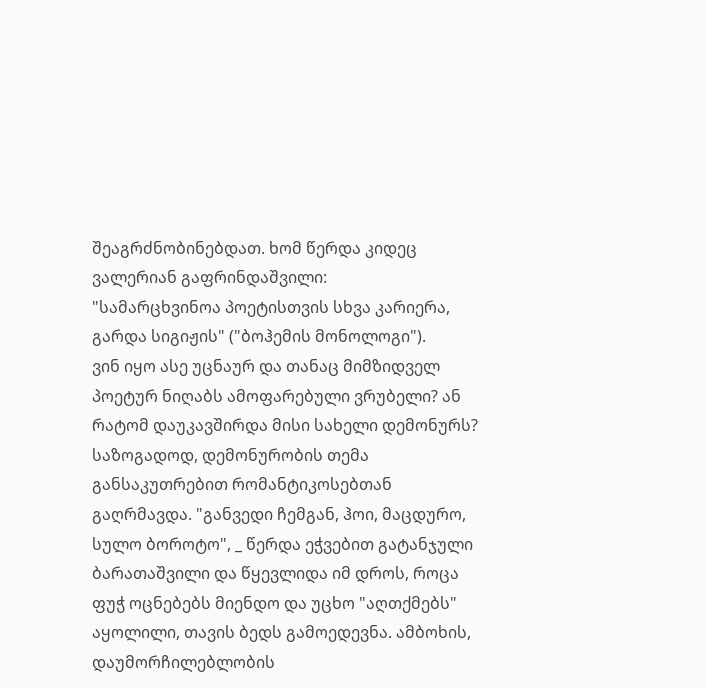შეაგრძნობინებდათ. ხომ წერდა კიდეც ვალერიან გაფრინდაშვილი:
"სამარცხვინოა პოეტისთვის სხვა კარიერა,
გარდა სიგიჟის" ("ბოჰემის მონოლოგი").
ვინ იყო ასე უცნაურ და თანაც მიმზიდველ პოეტურ ნიღაბს ამოფარებული ვრუბელი? ან რატომ დაუკავშირდა მისი სახელი დემონურს?
საზოგადოდ, დემონურობის თემა განსაკუთრებით რომანტიკოსებთან გაღრმავდა. "განვედი ჩემგან, ჰოი, მაცდურო, სულო ბოროტო", _ წერდა ეჭვებით გატანჯული ბარათაშვილი და წყევლიდა იმ დროს, როცა ფუჭ ოცნებებს მიენდო და უცხო "აღთქმებს" აყოლილი, თავის ბედს გამოედევნა. ამბოხის, დაუმორჩილებლობის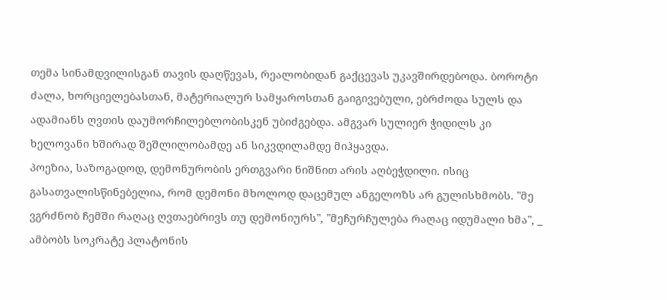თემა სინამდვილისგან თავის დაღწევას, რეალობიდან გაქცევას უკავშირდებოდა. ბოროტი ძალა, ხორციელებასთან, მატერიალურ სამყაროსთან გაიგივებული, ებრძოდა სულს და ადამიანს ღვთის დაუმორჩილებლობისკენ უბიძგებდა. ამგვარ სულიერ ჭიდილს კი ხელოვანი ხშირად შეშლილობამდე ან სიკვდილამდე მიჰყავდა.
პოეზია, საზოგადოდ, დემონურობის ერთგვარი ნიშნით არის აღბეჭდილი. ისიც გასათვალისწინებელია, რომ დემონი მხოლოდ დაცემულ ანგელოზს არ გულისხმობს. "მე ვგრძნობ ჩემში რაღაც ღვთაებრივს თუ დემონიურს", "მეჩურჩულება რაღაც იდუმალი ხმა", _ ამბობს სოკრატე პლატონის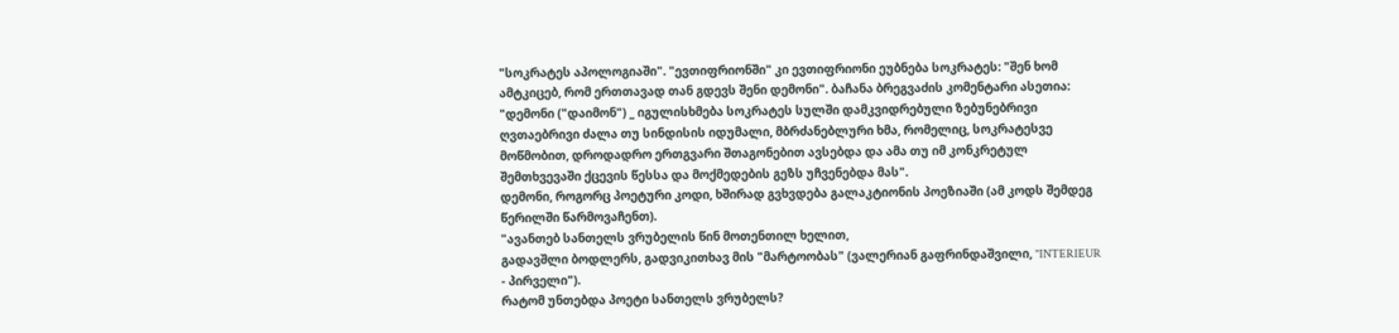"სოკრატეს აპოლოგიაში". "ევთიფრიონში" კი ევთიფრიონი ეუბნება სოკრატეს: "შენ ხომ ამტკიცებ, რომ ერთთავად თან გდევს შენი დემონი". ბაჩანა ბრეგვაძის კომენტარი ასეთია: "დემონი ("დაიმონ") _ იგულისხმება სოკრატეს სულში დამკვიდრებული ზებუნებრივი ღვთაებრივი ძალა თუ სინდისის იდუმალი, მბრძანებლური ხმა, რომელიც, სოკრატესვე მოწმობით, დროდადრო ერთგვარი შთაგონებით ავსებდა და ამა თუ იმ კონკრეტულ შემთხვევაში ქცევის წესსა და მოქმედების გეზს უჩვენებდა მას".
დემონი, როგორც პოეტური კოდი, ხშირად გვხვდება გალაკტიონის პოეზიაში (ამ კოდს შემდეგ წერილში წარმოვაჩენთ).
"ავანთებ სანთელს ვრუბელის წინ მოთენთილ ხელით,
გადავშლი ბოდლერს, გადვიკითხავ მის "მარტოობას" (ვალერიან გაფრინდაშვილი, "INTERIEUR - პირველი").
რატომ უნთებდა პოეტი სანთელს ვრუბელს?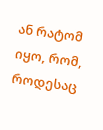ან რატომ იყო, რომ, როდესაც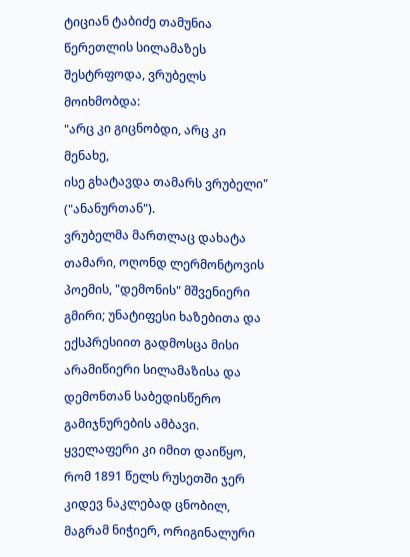ტიციან ტაბიძე თამუნია წერეთლის სილამაზეს შესტრფოდა, ვრუბელს მოიხმობდა:
"არც კი გიცნობდი, არც კი მენახე,
ისე გხატავდა თამარს ვრუბელი" ("ანანურთან").
ვრუბელმა მართლაც დახატა თამარი, ოღონდ ლერმონტოვის პოემის, "დემონის" მშვენიერი გმირი; უნატიფესი ხაზებითა და ექსპრესიით გადმოსცა მისი არამიწიერი სილამაზისა და დემონთან საბედისწერო გამიჯნურების ამბავი.
ყველაფერი კი იმით დაიწყო, რომ 1891 წელს რუსეთში ჯერ კიდევ ნაკლებად ცნობილ, მაგრამ ნიჭიერ, ორიგინალური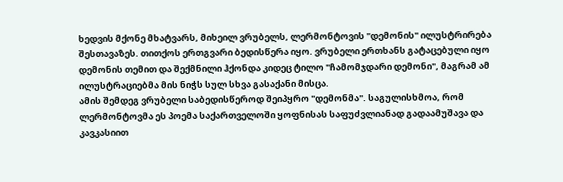ხედვის მქონე მხატვარს, მიხეილ ვრუბელს, ლერმონტოვის "დემონის" ილუსტრირება შესთავაზეს. თითქოს ერთგვარი ბედისწერა იყო. ვრუბელი ერთხანს გატაცებული იყო დემონის თემით და შექმნილი ჰქონდა კიდეც ტილო "ჩამომჯდარი დემონი", მაგრამ ამ ილუსტრაციებმა მის ნიჭს სულ სხვა გასაქანი მისცა.
ამის შემდეგ ვრუბელი საბედისწეროდ შეიპყრო "დემონმა". საგულისხმოა, რომ ლერმონტოვმა ეს პოემა საქართველოში ყოფნისას საფუძვლიანად გადაამუშავა და კავკასიით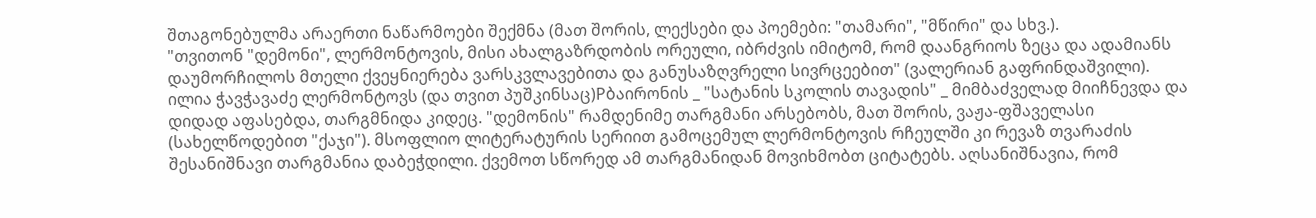შთაგონებულმა არაერთი ნაწარმოები შექმნა (მათ შორის, ლექსები და პოემები: "თამარი", "მწირი" და სხვ.).
"თვითონ "დემონი", ლერმონტოვის, მისი ახალგაზრდობის ორეული, იბრძვის იმიტომ, რომ დაანგრიოს ზეცა და ადამიანს დაუმორჩილოს მთელი ქვეყნიერება ვარსკვლავებითა და განუსაზღვრელი სივრცეებით" (ვალერიან გაფრინდაშვილი).
ილია ჭავჭავაძე ლერმონტოვს (და თვით პუშკინსაც)Pბაირონის _ "სატანის სკოლის თავადის" _ მიმბაძველად მიიჩნევდა და დიდად აფასებდა, თარგმნიდა კიდეც. "დემონის" რამდენიმე თარგმანი არსებობს, მათ შორის, ვაჟა-ფშაველასი (სახელწოდებით "ქაჯი"). მსოფლიო ლიტერატურის სერიით გამოცემულ ლერმონტოვის რჩეულში კი რევაზ თვარაძის შესანიშნავი თარგმანია დაბეჭდილი. ქვემოთ სწორედ ამ თარგმანიდან მოვიხმობთ ციტატებს. აღსანიშნავია, რომ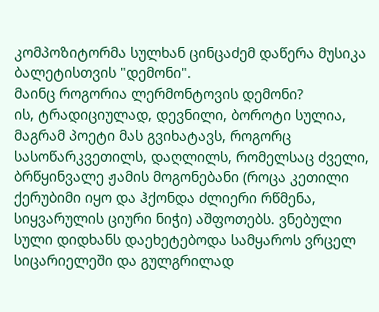კომპოზიტორმა სულხან ცინცაძემ დაწერა მუსიკა ბალეტისთვის "დემონი".
მაინც როგორია ლერმონტოვის დემონი?
ის, ტრადიციულად, დევნილი, ბოროტი სულია, მაგრამ პოეტი მას გვიხატავს, როგორც სასოწარკვეთილს, დაღლილს, რომელსაც ძველი, ბრწყინვალე ჟამის მოგონებანი (როცა კეთილი ქერუბიმი იყო და ჰქონდა ძლიერი რწმენა, სიყვარულის ციური ნიჭი) აშფოთებს. ვნებული სული დიდხანს დაეხეტებოდა სამყაროს ვრცელ სიცარიელეში და გულგრილად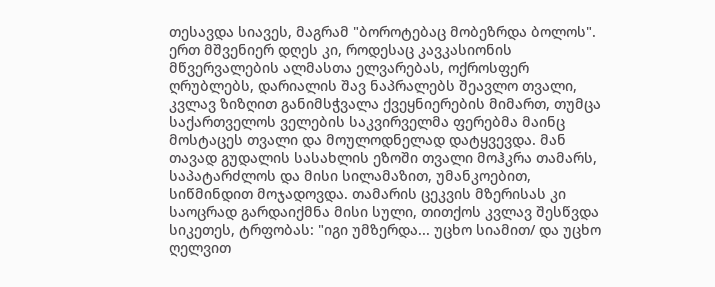თესავდა სიავეს, მაგრამ "ბოროტებაც მობეზრდა ბოლოს". ერთ მშვენიერ დღეს კი, როდესაც კავკასიონის მწვერვალების ალმასთა ელვარებას, ოქროსფერ ღრუბლებს, დარიალის შავ ნაპრალებს შეავლო თვალი, კვლავ ზიზღით განიმსჭვალა ქვეყნიერების მიმართ, თუმცა საქართველოს ველების საკვირველმა ფერებმა მაინც მოსტაცეს თვალი და მოულოდნელად დატყვევდა. მან თავად გუდალის სასახლის ეზოში თვალი მოჰკრა თამარს, საპატარძლოს და მისი სილამაზით, უმანკოებით, სიწმინდით მოჯადოვდა. თამარის ცეკვის მზერისას კი საოცრად გარდაიქმნა მისი სული, თითქოს კვლავ შესწვდა სიკეთეს, ტრფობას: "იგი უმზერდა... უცხო სიამით/ და უცხო ღელვით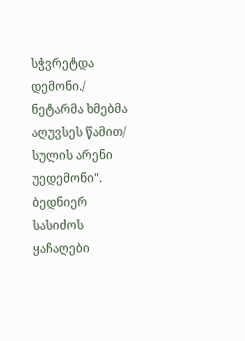სჭვრეტდა დემონი./ ნეტარმა ხმებმა აღუვსეს წამით/ სულის არენი უედემონი". ბედნიერ სასიძოს ყაჩაღები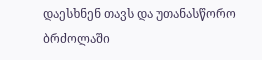დაესხნენ თავს და უთანასწორო ბრძოლაში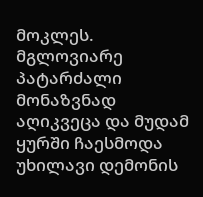მოკლეს. მგლოვიარე პატარძალი მონაზვნად აღიკვეცა და მუდამ ყურში ჩაესმოდა უხილავი დემონის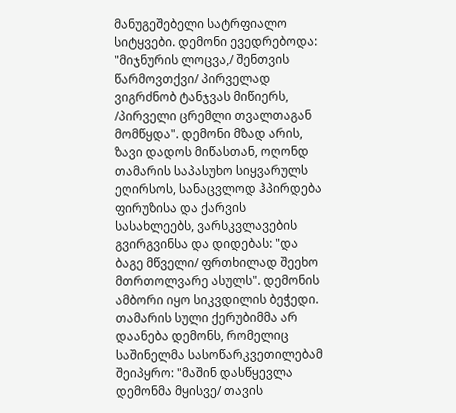მანუგეშებელი სატრფიალო სიტყვები. დემონი ევედრებოდა: "მიჯნურის ლოცვა,/ შენთვის წარმოვთქვი/ პირველად ვიგრძნობ ტანჯვას მიწიერს, /პირველი ცრემლი თვალთაგან მომწყდა". დემონი მზად არის, ზავი დადოს მიწასთან, ოღონდ თამარის საპასუხო სიყვარულს ეღირსოს, სანაცვლოდ ჰპირდება ფირუზისა და ქარვის სასახლეებს, ვარსკვლავების გვირგვინსა და დიდებას: "და ბაგე მწველი/ ფრთხილად შეეხო მთრთოლვარე ასულს". დემონის ამბორი იყო სიკვდილის ბეჭედი. თამარის სული ქერუბიმმა არ დაანება დემონს, რომელიც საშინელმა სასოწარკვეთილებამ შეიპყრო: "მაშინ დასწყევლა დემონმა მყისვე/ თავის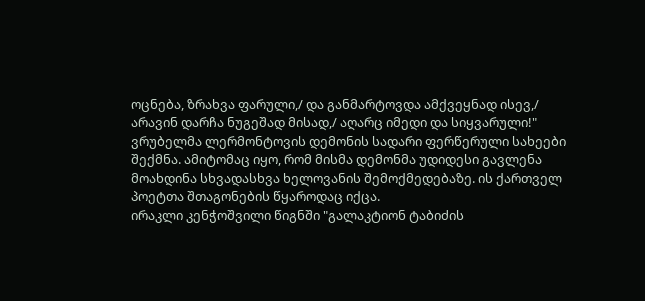ოცნება, ზრახვა ფარული,/ და განმარტოვდა ამქვეყნად ისევ,/ არავინ დარჩა ნუგეშად მისად,/ აღარც იმედი და სიყვარული!"
ვრუბელმა ლერმონტოვის დემონის სადარი ფერწერული სახეები შექმნა. ამიტომაც იყო, რომ მისმა დემონმა უდიდესი გავლენა მოახდინა სხვადასხვა ხელოვანის შემოქმედებაზე. ის ქართველ პოეტთა შთაგონების წყაროდაც იქცა.
ირაკლი კენჭოშვილი წიგნში "გალაკტიონ ტაბიძის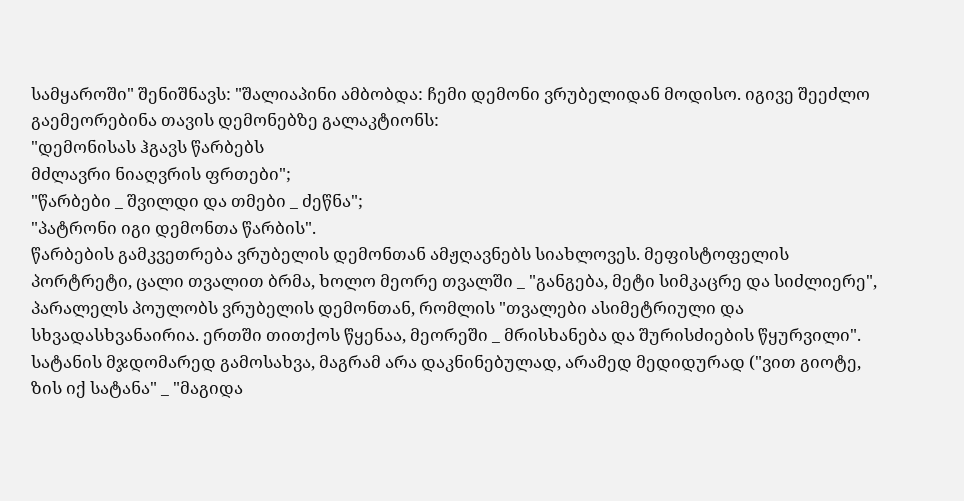სამყაროში" შენიშნავს: "შალიაპინი ამბობდა: ჩემი დემონი ვრუბელიდან მოდისო. იგივე შეეძლო გაემეორებინა თავის დემონებზე გალაკტიონს:
"დემონისას ჰგავს წარბებს
მძლავრი ნიაღვრის ფრთები";
"წარბები _ შვილდი და თმები _ ძეწნა";
"პატრონი იგი დემონთა წარბის".
წარბების გამკვეთრება ვრუბელის დემონთან ამჟღავნებს სიახლოვეს. მეფისტოფელის პორტრეტი, ცალი თვალით ბრმა, ხოლო მეორე თვალში _ "განგება, მეტი სიმკაცრე და სიძლიერე", პარალელს პოულობს ვრუბელის დემონთან, რომლის "თვალები ასიმეტრიული და სხვადასხვანაირია. ერთში თითქოს წყენაა, მეორეში _ მრისხანება და შურისძიების წყურვილი". სატანის მჯდომარედ გამოსახვა, მაგრამ არა დაკნინებულად, არამედ მედიდურად ("ვით გიოტე, ზის იქ სატანა" _ "მაგიდა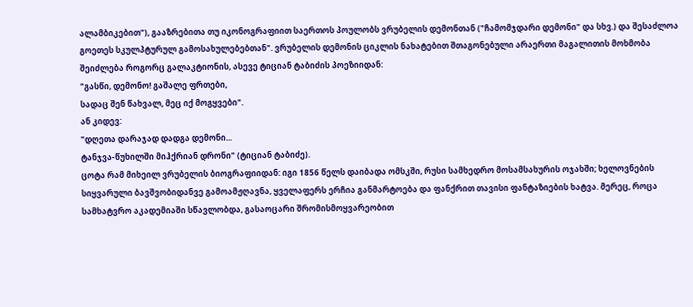ალამბიკებით"), გააზრებითა თუ იკონოგრაფიით საერთოს პოულობს ვრუბელის დემონთან ("ჩამომჯდარი დემონი" და სხვ.) და შესაძლოა გოეთეს სკულპტურულ გამოსახულებებთან". ვრუბელის დემონის ციკლის ნახატებით შთაგონებული არაერთი მაგალითის მოხმობა შეიძლება როგორც გალაკტიონის, ასევე ტიციან ტაბიძის პოეზიიდან:
"გასწი, დემონო! გაშალე ფრთები,
სადაც შენ წახვალ, მეც იქ მოგყვები".
ან კიდევ:
"დღეთა დარაჯად დადგა დემონი...
ტანჯვა-წუხილში მიჰქრიან დრონი" (ტიციან ტაბიძე).
ცოტა რამ მიხეილ ვრუბელის ბიოგრაფიიდან: იგი 1856 წელს დაიბადა ომსკში, რუსი სამხედრო მოსამსახურის ოჯახში; ხელოვნების სიყვარული ბავშვობიდანვე გამოამჟღავნა, ყველაფერს ერჩია განმარტოება და ფანქრით თავისი ფანტაზიების ხატვა. მერეც, როცა სამხატვრო აკადემიაში სწავლობდა, გასაოცარი შრომისმოყვარეობით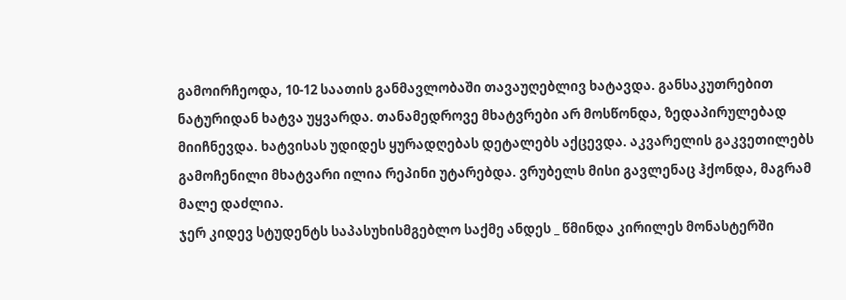გამოირჩეოდა, 10-12 საათის განმავლობაში თავაუღებლივ ხატავდა. განსაკუთრებით ნატურიდან ხატვა უყვარდა. თანამედროვე მხატვრები არ მოსწონდა, ზედაპირულებად მიიჩნევდა. ხატვისას უდიდეს ყურადღებას დეტალებს აქცევდა. აკვარელის გაკვეთილებს გამოჩენილი მხატვარი ილია რეპინი უტარებდა. ვრუბელს მისი გავლენაც ჰქონდა, მაგრამ მალე დაძლია.
ჯერ კიდევ სტუდენტს საპასუხისმგებლო საქმე ანდეს _ წმინდა კირილეს მონასტერში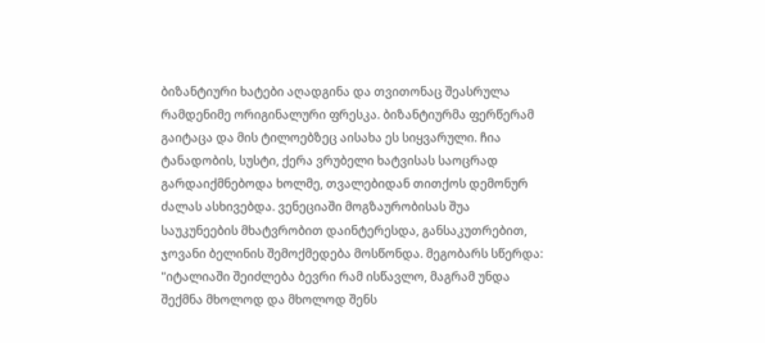ბიზანტიური ხატები აღადგინა და თვითონაც შეასრულა რამდენიმე ორიგინალური ფრესკა. ბიზანტიურმა ფერწერამ გაიტაცა და მის ტილოებზეც აისახა ეს სიყვარული. ჩია ტანადობის, სუსტი, ქერა ვრუბელი ხატვისას საოცრად გარდაიქმნებოდა ხოლმე, თვალებიდან თითქოს დემონურ ძალას ასხივებდა. ვენეციაში მოგზაურობისას შუა საუკუნეების მხატვრობით დაინტერესდა, განსაკუთრებით, ჯოვანი ბელინის შემოქმედება მოსწონდა. მეგობარს სწერდა: "იტალიაში შეიძლება ბევრი რამ ისწავლო, მაგრამ უნდა შექმნა მხოლოდ და მხოლოდ შენს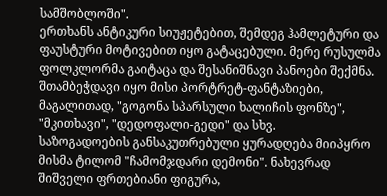სამშობლოში".
ერთხანს ანტიკური სიუჟეტებით, შემდეგ ჰამლეტური და ფაუსტური მოტივებით იყო გატაცებული. მერე რუსულმა ფოლკლორმა გაიტაცა და შესანიშნავი პანოები შექმნა. შთამბეჭდავი იყო მისი პორტრეტ-ფანტაზიები, მაგალითად, "გოგონა სპარსული ხალიჩის ფონზე", "მკითხავი", "დედოფალი-გედი" და სხვ.
საზოგადოების განსაკუთრებული ყურადღება მიიპყრო მისმა ტილომ "ჩამომჯდარი დემონი". ნახევრად შიშველი ფრთებიანი ფიგურა,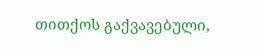თითქოს გაქვავებული,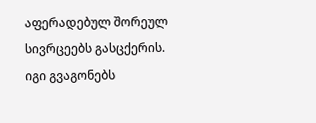აფერადებულ შორეულ სივრცეებს გასცქერის. იგი გვაგონებს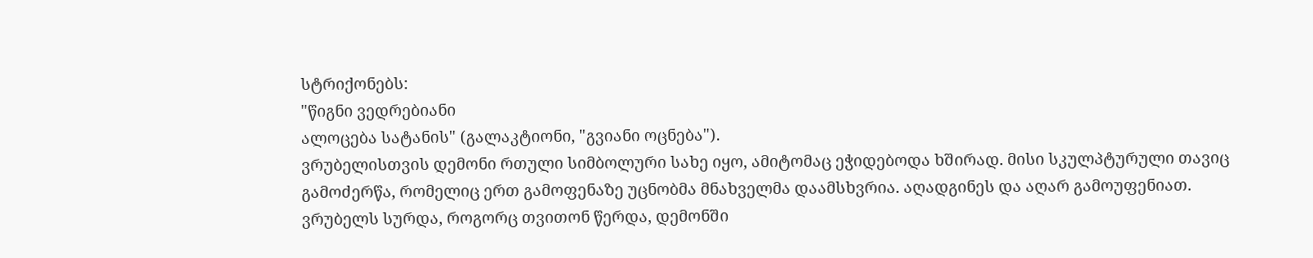სტრიქონებს:
"წიგნი ვედრებიანი
ალოცება სატანის" (გალაკტიონი, "გვიანი ოცნება").
ვრუბელისთვის დემონი რთული სიმბოლური სახე იყო, ამიტომაც ეჭიდებოდა ხშირად. მისი სკულპტურული თავიც გამოძერწა, რომელიც ერთ გამოფენაზე უცნობმა მნახველმა დაამსხვრია. აღადგინეს და აღარ გამოუფენიათ.
ვრუბელს სურდა, როგორც თვითონ წერდა, დემონში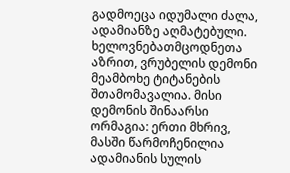გადმოეცა იდუმალი ძალა, ადამიანზე აღმატებული. ხელოვნებათმცოდნეთა აზრით, ვრუბელის დემონი მეამბოხე ტიტანების შთამომავალია. მისი დემონის შინაარსი ორმაგია: ერთი მხრივ, მასში წარმოჩენილია ადამიანის სულის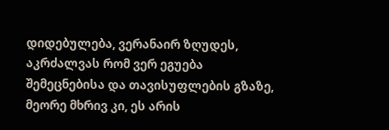დიდებულება, ვერანაირ ზღუდეს, აკრძალვას რომ ვერ ეგუება შემეცნებისა და თავისუფლების გზაზე, მეორე მხრივ კი, ეს არის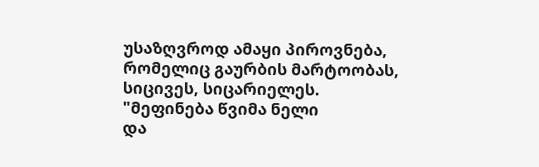უსაზღვროდ ამაყი პიროვნება, რომელიც გაურბის მარტოობას, სიცივეს, სიცარიელეს.
"მეფინება წვიმა ნელი
და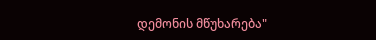დემონის მწუხარება"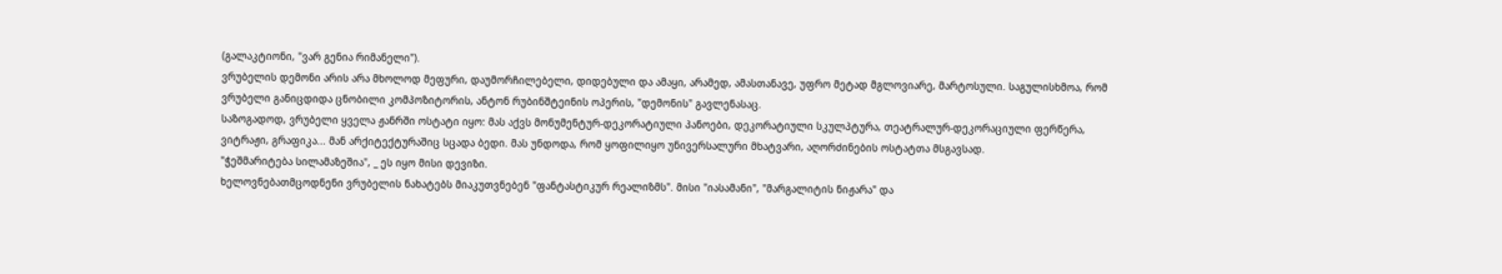(გალაკტიონი, "ვარ გენია რიმანელი").
ვრუბელის დემონი არის არა მხოლოდ მეფური, დაუმორჩილებელი, დიდებული და ამაყი, არამედ, ამასთანავე, უფრო მეტად მგლოვიარე, მარტოსული. საგულისხმოა, რომ ვრუბელი განიცდიდა ცნობილი კომპოზიტორის, ანტონ რუბინშტეინის ოპერის, "დემონის" გავლენასაც.
საზოგადოდ, ვრუბელი ყველა ჟანრში ოსტატი იყო: მას აქვს მონუმენტურ-დეკორატიული პანოები, დეკორატიული სკულპტურა, თეატრალურ-დეკორაციული ფერწერა, ვიტრაჟი, გრაფიკა... მან არქიტექტურაშიც სცადა ბედი. მას უნდოდა, რომ ყოფილიყო უნივერსალური მხატვარი, აღორძინების ოსტატთა მსგავსად.
"ჭეშმარიტება სილამაზეშია", _ ეს იყო მისი დევიზი.
ხელოვნებათმცოდნენი ვრუბელის ნახატებს მიაკუთვნებენ "ფანტასტიკურ რეალიზმს". მისი "იასამანი", "მარგალიტის ნიჟარა" და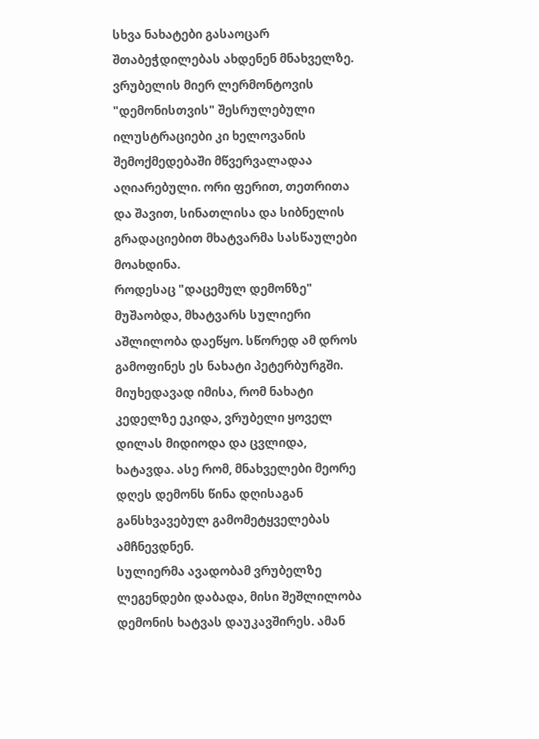სხვა ნახატები გასაოცარ შთაბეჭდილებას ახდენენ მნახველზე.
ვრუბელის მიერ ლერმონტოვის "დემონისთვის" შესრულებული ილუსტრაციები კი ხელოვანის შემოქმედებაში მწვერვალადაა აღიარებული. ორი ფერით, თეთრითა და შავით, სინათლისა და სიბნელის გრადაციებით მხატვარმა სასწაულები მოახდინა.
როდესაც "დაცემულ დემონზე" მუშაობდა, მხატვარს სულიერი აშლილობა დაეწყო. სწორედ ამ დროს გამოფინეს ეს ნახატი პეტერბურგში. მიუხედავად იმისა, რომ ნახატი კედელზე ეკიდა, ვრუბელი ყოველ დილას მიდიოდა და ცვლიდა, ხატავდა. ასე რომ, მნახველები მეორე დღეს დემონს წინა დღისაგან განსხვავებულ გამომეტყველებას ამჩნევდნენ.
სულიერმა ავადობამ ვრუბელზე ლეგენდები დაბადა, მისი შეშლილობა დემონის ხატვას დაუკავშირეს. ამან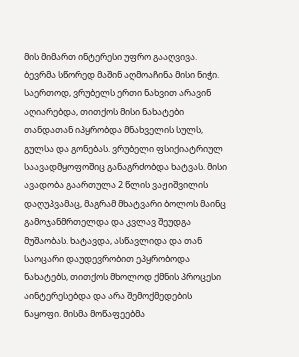მის მიმართ ინტერესი უფრო გააღვივა. ბევრმა სწორედ მაშინ აღმოაჩინა მისი ნიჭი. საერთოდ, ვრუბელს ერთი ნახვით არავინ აღიარებდა, თითქოს მისი ნახატები თანდათან იპყრობდა მნახველის სულს, გულსა და გონებას. ვრუბელი ფსიქიატრიულ საავადმყოფოშიც განაგრძობდა ხატვას. მისი ავადობა გაართულა 2 წლის ვაჟიშვილის დაღუპვამაც, მაგრამ მხატვარი ბოლოს მაინც გამოჯანმრთელდა და კვლავ შეუდგა მუშაობას. ხატავდა, ასწავლიდა და თან საოცარი დაუდევრობით ეპყრობოდა ნახატებს, თითქოს მხოლოდ ქმნის პროცესი აინტერესებდა და არა შემოქმედების ნაყოფი. მისმა მოწაფეებმა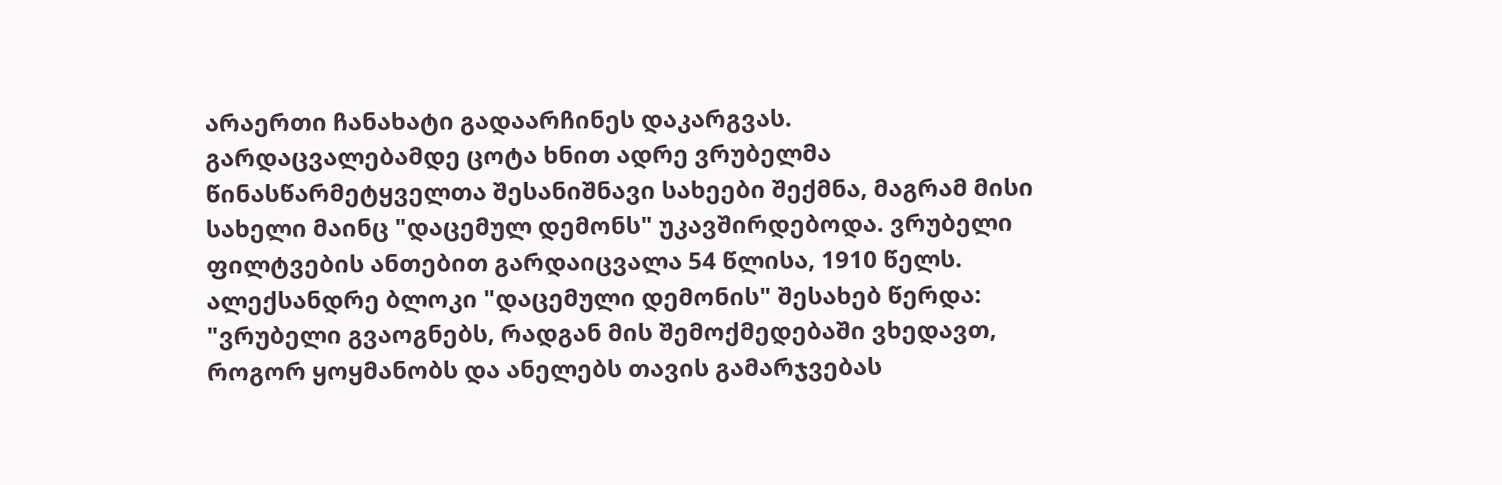არაერთი ჩანახატი გადაარჩინეს დაკარგვას.
გარდაცვალებამდე ცოტა ხნით ადრე ვრუბელმა წინასწარმეტყველთა შესანიშნავი სახეები შექმნა, მაგრამ მისი სახელი მაინც "დაცემულ დემონს" უკავშირდებოდა. ვრუბელი ფილტვების ანთებით გარდაიცვალა 54 წლისა, 1910 წელს.
ალექსანდრე ბლოკი "დაცემული დემონის" შესახებ წერდა: "ვრუბელი გვაოგნებს, რადგან მის შემოქმედებაში ვხედავთ, როგორ ყოყმანობს და ანელებს თავის გამარჯვებას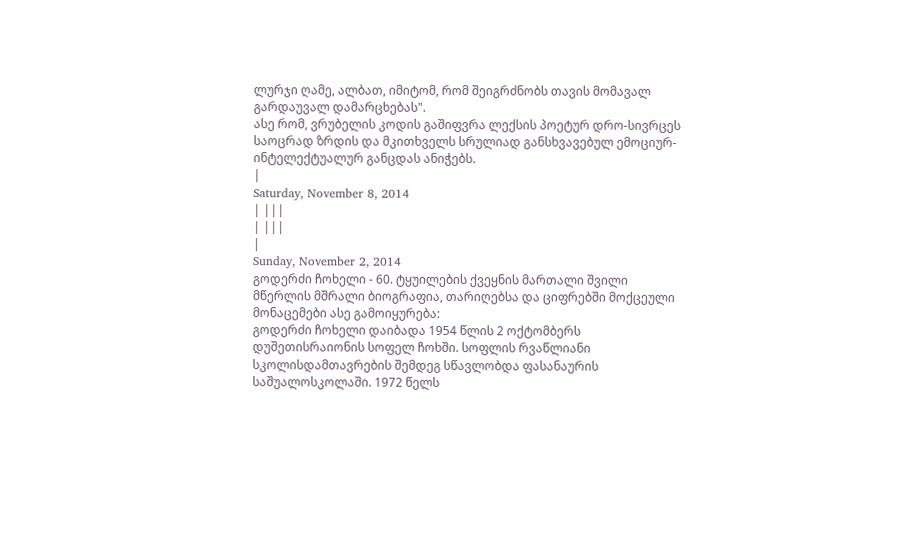ლურჯი ღამე, ალბათ, იმიტომ, რომ შეიგრძნობს თავის მომავალ გარდაუვალ დამარცხებას".
ასე რომ, ვრუბელის კოდის გაშიფვრა ლექსის პოეტურ დრო-სივრცეს საოცრად ზრდის და მკითხველს სრულიად განსხვავებულ ემოციურ-ინტელექტუალურ განცდას ანიჭებს.
|
Saturday, November 8, 2014
| |||
| |||
|
Sunday, November 2, 2014
გოდერძი ჩოხელი - 60. ტყუილების ქვეყნის მართალი შვილი
მწერლის მშრალი ბიოგრაფია, თარიღებსა და ციფრებში მოქცეული მონაცემები ასე გამოიყურება:
გოდერძი ჩოხელი დაიბადა 1954 წლის 2 ოქტომბერს დუშეთისრაიონის სოფელ ჩოხში. სოფლის რვაწლიანი სკოლისდამთავრების შემდეგ სწავლობდა ფასანაურის საშუალოსკოლაში. 1972 წელს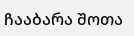ჩააბარა შოთა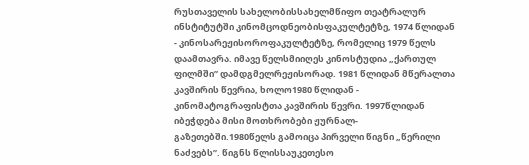რუსთაველის სახელობისსახელმწიფო თეატრალურ ინსტიტუტში კინომცოდნეობისფაკულტეტზე, 1974 წლიდან - კინოსარეჟისოროფაკულტეტზე, რომელიც 1979 წელს დაამთავრა. იმავე წელსმიიღეს კინოსტუდია „ქართულ ფილმში” დამდგმელრეჟისორად. 1981 წლიდან მწერალთა კავშირის წევრია, ხოლო1980 წლიდან - კინომატოგრაფისტთა კავშირის წევრი. 1997წლიდან იბეჭდება მისი მოთხრობები ჟურნალ-გაზეთებში.1980წელს გამოიცა პირველი წიგნი „წერილი ნაძვებს”. წიგნს წლისსაუკეთესო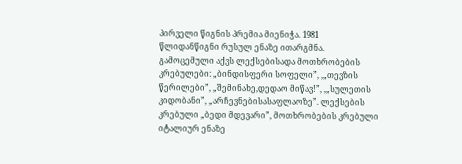პირველი წიგნის პრემია მიენიჭა. 1981 წლიდანწიგნი რუსულ ენაზე ითარგმნა. გამოცემული აქვს ლექსებისადა მოთხრობების კრებულები: „ბინდისფერი სოფელი”, ,„თევზის წერილები”, „შემინახე,დედაო მიწავ!”, ,„სულეთის კიდობანი”, „არჩევნებისასაფლაოზე”. ლექსების კრებული „ბედი მდევარი”, მოთხრობების კრებული იტალიურ ენაზე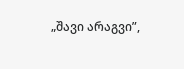„შავი არაგვი”,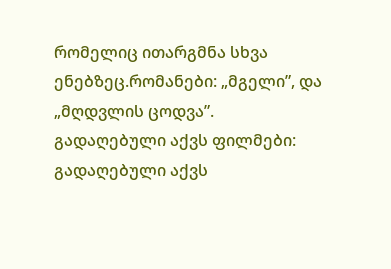რომელიც ითარგმნა სხვა ენებზეც.რომანები: „მგელი”, და „მღდვლის ცოდვა”.
გადაღებული აქვს ფილმები:
გადაღებული აქვს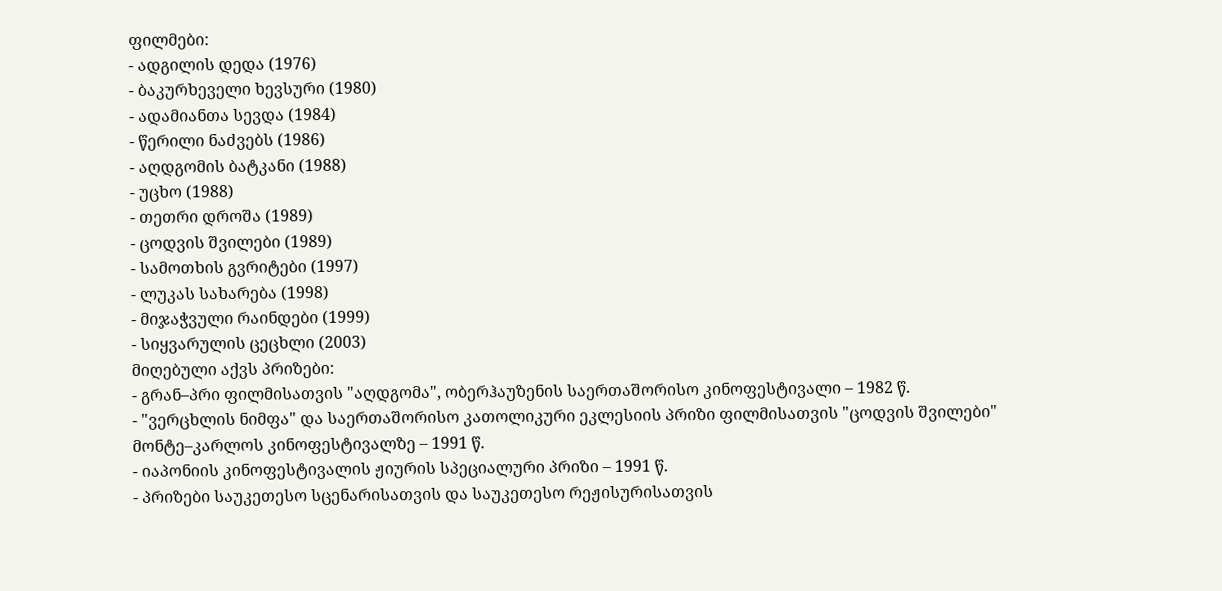ფილმები:
- ადგილის დედა (1976)
- ბაკურხეველი ხევსური (1980)
- ადამიანთა სევდა (1984)
- წერილი ნაძვებს (1986)
- აღდგომის ბატკანი (1988)
- უცხო (1988)
- თეთრი დროშა (1989)
- ცოდვის შვილები (1989)
- სამოთხის გვრიტები (1997)
- ლუკას სახარება (1998)
- მიჯაჭვული რაინდები (1999)
- სიყვარულის ცეცხლი (2003)
მიღებული აქვს პრიზები:
- გრან–პრი ფილმისათვის "აღდგომა", ობერჰაუზენის საერთაშორისო კინოფესტივალი – 1982 წ.
- "ვერცხლის ნიმფა" და საერთაშორისო კათოლიკური ეკლესიის პრიზი ფილმისათვის "ცოდვის შვილები" მონტე–კარლოს კინოფესტივალზე – 1991 წ.
- იაპონიის კინოფესტივალის ჟიურის სპეციალური პრიზი – 1991 წ.
- პრიზები საუკეთესო სცენარისათვის და საუკეთესო რეჟისურისათვის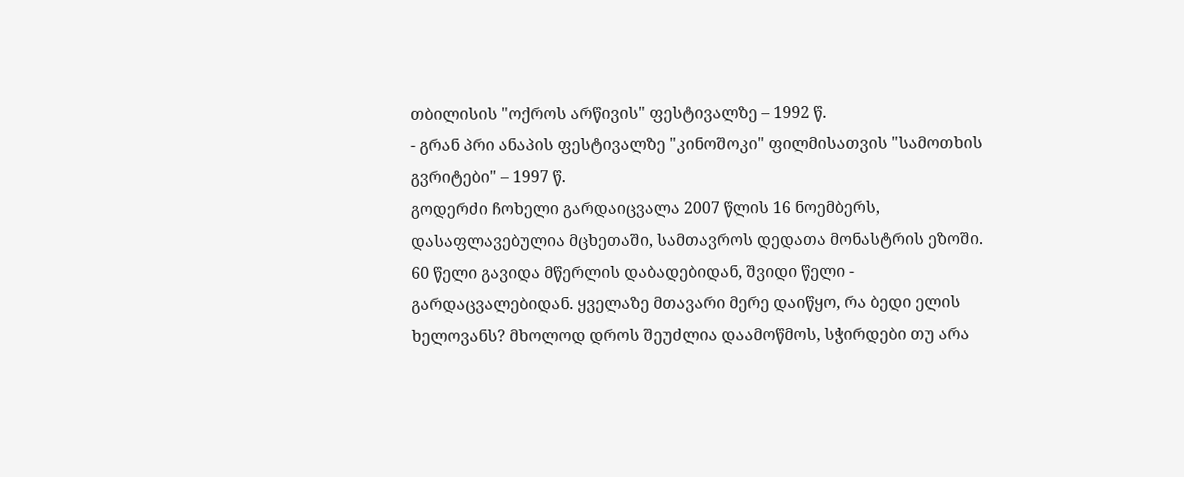თბილისის "ოქროს არწივის" ფესტივალზე – 1992 წ.
- გრან პრი ანაპის ფესტივალზე "კინოშოკი" ფილმისათვის "სამოთხის გვრიტები" – 1997 წ.
გოდერძი ჩოხელი გარდაიცვალა 2007 წლის 16 ნოემბერს, დასაფლავებულია მცხეთაში, სამთავროს დედათა მონასტრის ეზოში.
60 წელი გავიდა მწერლის დაბადებიდან, შვიდი წელი - გარდაცვალებიდან. ყველაზე მთავარი მერე დაიწყო, რა ბედი ელის ხელოვანს? მხოლოდ დროს შეუძლია დაამოწმოს, სჭირდები თუ არა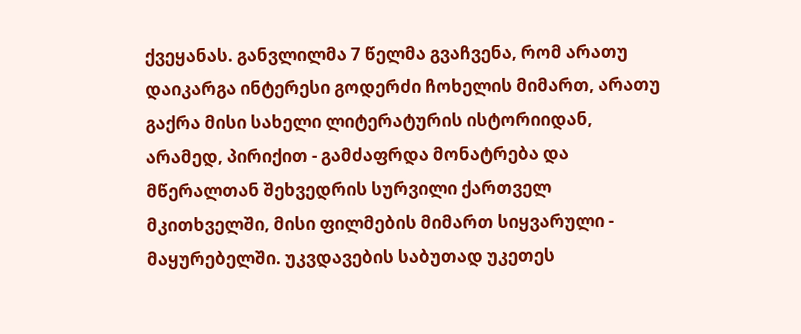ქვეყანას. განვლილმა 7 წელმა გვაჩვენა, რომ არათუ დაიკარგა ინტერესი გოდერძი ჩოხელის მიმართ, არათუ გაქრა მისი სახელი ლიტერატურის ისტორიიდან, არამედ, პირიქით - გამძაფრდა მონატრება და მწერალთან შეხვედრის სურვილი ქართველ მკითხველში, მისი ფილმების მიმართ სიყვარული - მაყურებელში. უკვდავების საბუთად უკეთეს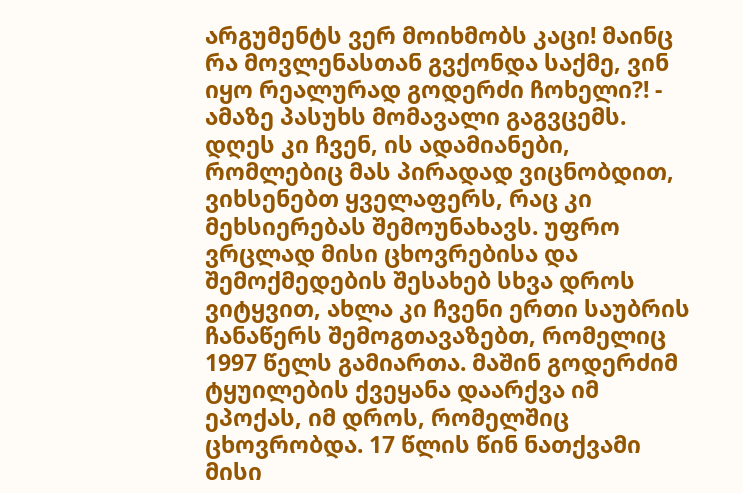არგუმენტს ვერ მოიხმობს კაცი! მაინც რა მოვლენასთან გვქონდა საქმე, ვინ იყო რეალურად გოდერძი ჩოხელი?! - ამაზე პასუხს მომავალი გაგვცემს. დღეს კი ჩვენ, ის ადამიანები, რომლებიც მას პირადად ვიცნობდით, ვიხსენებთ ყველაფერს, რაც კი მეხსიერებას შემოუნახავს. უფრო ვრცლად მისი ცხოვრებისა და შემოქმედების შესახებ სხვა დროს ვიტყვით, ახლა კი ჩვენი ერთი საუბრის ჩანაწერს შემოგთავაზებთ, რომელიც 1997 წელს გამიართა. მაშინ გოდერძიმ ტყუილების ქვეყანა დაარქვა იმ ეპოქას, იმ დროს, რომელშიც ცხოვრობდა. 17 წლის წინ ნათქვამი მისი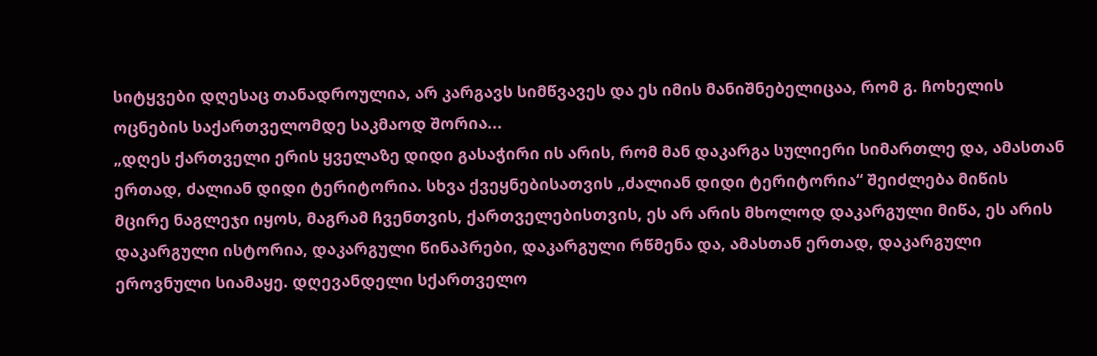სიტყვები დღესაც თანადროულია, არ კარგავს სიმწვავეს და ეს იმის მანიშნებელიცაა, რომ გ. ჩოხელის ოცნების საქართველომდე საკმაოდ შორია...
„დღეს ქართველი ერის ყველაზე დიდი გასაჭირი ის არის, რომ მან დაკარგა სულიერი სიმართლე და, ამასთან ერთად, ძალიან დიდი ტერიტორია. სხვა ქვეყნებისათვის „ძალიან დიდი ტერიტორია“ შეიძლება მიწის მცირე ნაგლეჯი იყოს, მაგრამ ჩვენთვის, ქართველებისთვის, ეს არ არის მხოლოდ დაკარგული მიწა, ეს არის დაკარგული ისტორია, დაკარგული წინაპრები, დაკარგული რწმენა და, ამასთან ერთად, დაკარგული ეროვნული სიამაყე. დღევანდელი სქართველო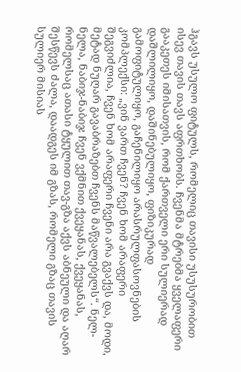ჰგავს უსულო ფიტულს, რომელიც თავისი უსუსურობით ისევ თავის თავს აფრთხობს. ჩვენმა მტრებმა ყველაფერი გააკეთეს იმისათვის, რომ ქართველი ერი სულიერად დაშლილიყო, დაშინებულიყო, ფიზიკურად გამოფიტულიყო, გაჩენილიყო არასრულფასოვნების კომპლექსი: „ვინ ვართ ჩვენ? ჩვენ ხომ არაფერი შეგვიძლია, ჩვენ ხომ არაფერი ჩვენი არა გვაქვს და, მოდი, მეტად ნუღარ გავაბრაზებთ ჩვენს მაწვალებელს“. ნელ-ნელა, ნაბიჯ-ნაბიჯ ჩვენ ვქმნით ქვეყანას, ქვეყანას, რომელსაც ათასი ტყულით თავ-გზა აქვს აბნეული და აღარ შესწევს ძალა, დაადგეს იმ გზას, რომელი გზაც თავის სულიერ მისიას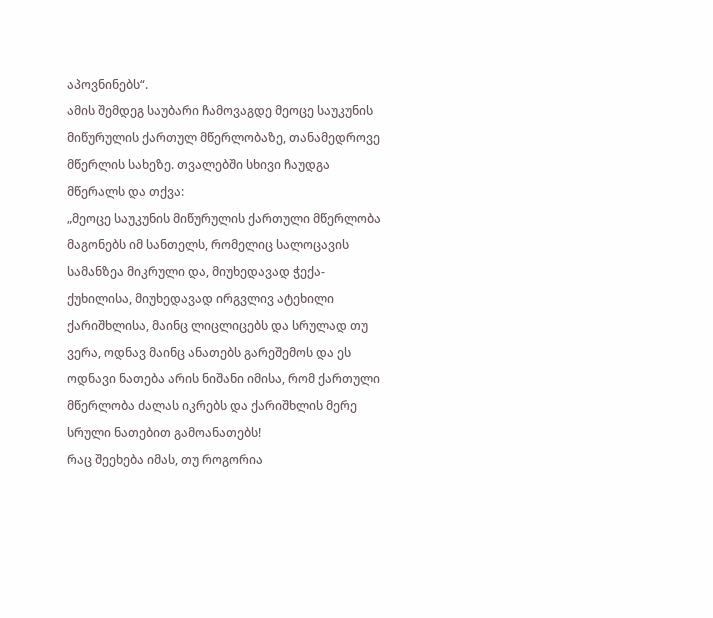აპოვნინებს“.
ამის შემდეგ საუბარი ჩამოვაგდე მეოცე საუკუნის მიწურულის ქართულ მწერლობაზე, თანამედროვე მწერლის სახეზე. თვალებში სხივი ჩაუდგა მწერალს და თქვა:
„მეოცე საუკუნის მიწურულის ქართული მწერლობა მაგონებს იმ სანთელს, რომელიც სალოცავის სამანზეა მიკრული და, მიუხედავად ჭექა-ქუხილისა, მიუხედავად ირგვლივ ატეხილი ქარიშხლისა, მაინც ლიცლიცებს და სრულად თუ ვერა, ოდნავ მაინც ანათებს გარეშემოს და ეს ოდნავი ნათება არის ნიშანი იმისა, რომ ქართული მწერლობა ძალას იკრებს და ქარიშხლის მერე სრული ნათებით გამოანათებს!
რაც შეეხება იმას, თუ როგორია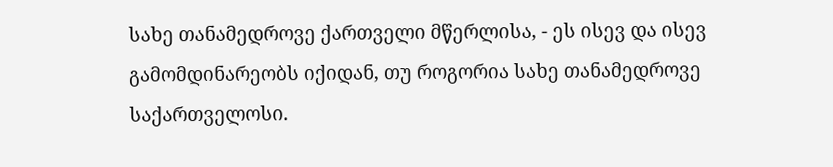სახე თანამედროვე ქართველი მწერლისა, - ეს ისევ და ისევ გამომდინარეობს იქიდან, თუ როგორია სახე თანამედროვე საქართველოსი.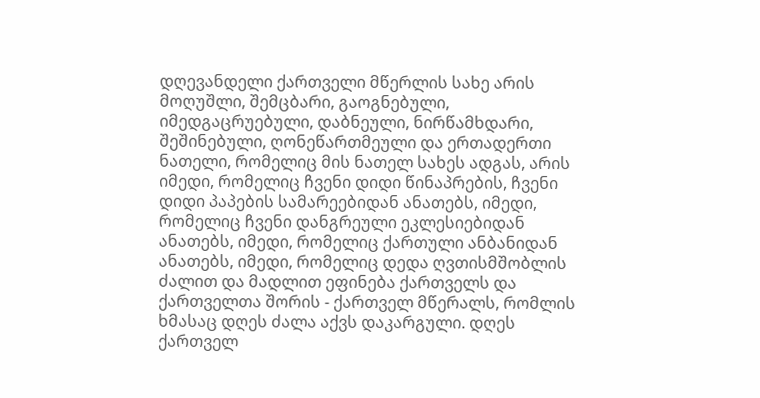დღევანდელი ქართველი მწერლის სახე არის მოღუშლი, შემცბარი, გაოგნებული, იმედგაცრუებული, დაბნეული, ნირწამხდარი, შეშინებული, ღონეწართმეული და ერთადერთი ნათელი, რომელიც მის ნათელ სახეს ადგას, არის იმედი, რომელიც ჩვენი დიდი წინაპრების, ჩვენი დიდი პაპების სამარეებიდან ანათებს, იმედი, რომელიც ჩვენი დანგრეული ეკლესიებიდან ანათებს, იმედი, რომელიც ქართული ანბანიდან ანათებს, იმედი, რომელიც დედა ღვთისმშობლის ძალით და მადლით ეფინება ქართველს და ქართველთა შორის - ქართველ მწერალს, რომლის ხმასაც დღეს ძალა აქვს დაკარგული. დღეს ქართველ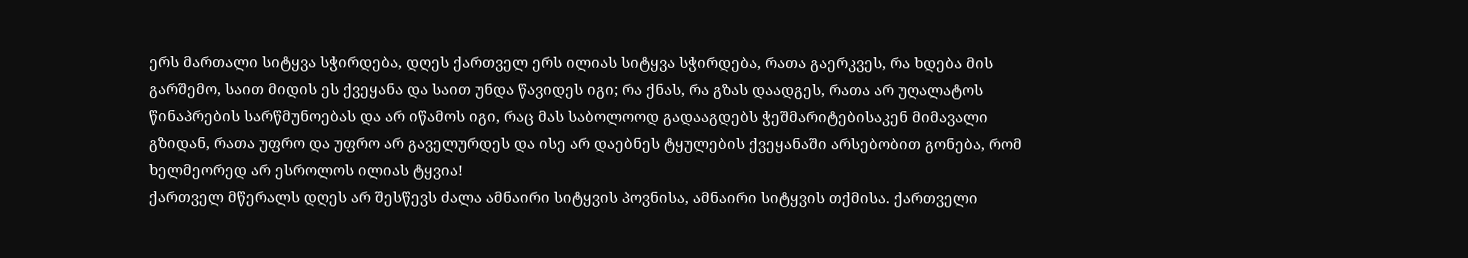ერს მართალი სიტყვა სჭირდება, დღეს ქართველ ერს ილიას სიტყვა სჭირდება, რათა გაერკვეს, რა ხდება მის გარშემო, საით მიდის ეს ქვეყანა და საით უნდა წავიდეს იგი; რა ქნას, რა გზას დაადგეს, რათა არ უღალატოს წინაპრების სარწმუნოებას და არ იწამოს იგი, რაც მას საბოლოოდ გადააგდებს ჭეშმარიტებისაკენ მიმავალი გზიდან, რათა უფრო და უფრო არ გაველურდეს და ისე არ დაებნეს ტყულების ქვეყანაში არსებობით გონება, რომ ხელმეორედ არ ესროლოს ილიას ტყვია!
ქართველ მწერალს დღეს არ შესწევს ძალა ამნაირი სიტყვის პოვნისა, ამნაირი სიტყვის თქმისა. ქართველი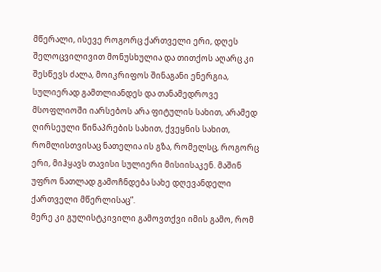მწერალი, ისევე როგორც ქართველი ერი, დღეს შელოცვილივით მონუსხულია და თითქოს აღარც კი შესწევს ძალა, მოიკრიფოს შინაგანი ენერგია, სულიერად გამთლიანდეს და თანამედროვე მსოფლიოში იარსებოს არა ფიტულის სახით, არამედ ღირსეული წინაპრების სახით, ქვეყნის სახით, რომლისთვისაც ნათელია ის გზა, რომელსც, როგორც ერი, მიჰყავს თავისი სულიერი მისიისაკენ. მაშინ უფრო ნათლად გამოჩნდება სახე დღევანდელი ქართველი მწერლისაც“.
მერე კი გულისტკივილი გამოვთქვი იმის გამო, რომ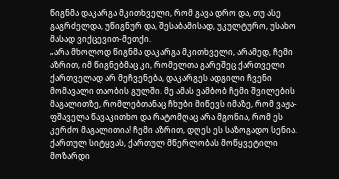წიგნმა დაკარგა მკითხველი, რომ გავა დრო და, თუ ასე გაგრძელდა, უწიგნურ და, შესაბამისად, უკულტურო, უსახო მასად ვიქცევით-მეთქი.
„არა მხოლოდ წიგნმა დაკარგა მკითხველი, არამედ, ჩემი აზრით, იმ წიგნებმაც კი, რომელთა გარეშეც ქართველი ქართველად არ მეჩვენება, დაკარგეს ადგილი ჩვენი მომავალი თაობის გულში. მე ამას ვამბობ ჩემი შვილების მაგალითზე, რომლებთანაც ჩხუბი მიწევს იმაზე, რომ ვაჟა-ფშაველა წავაკითხო და რატომღაც არა მგონია, რომ ეს კერძო მაგალითია! ჩემი აზრით, დღეს ეს საზოგადო სენია. ქართულ სიტყვას, ქართულ მწერლობას მოწყვეტილი მოზარდი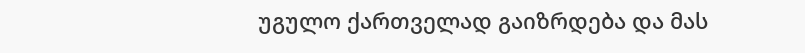უგულო ქართველად გაიზრდება და მას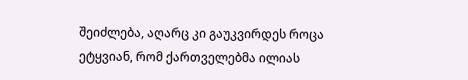შეიძლება, აღარც კი გაუკვირდეს როცა ეტყვიან, რომ ქართველებმა ილიას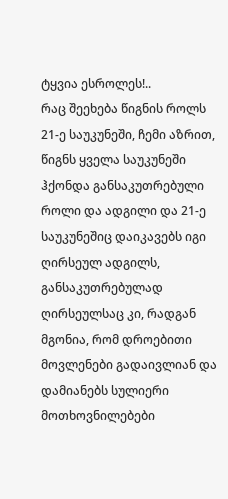ტყვია ესროლეს!..
რაც შეეხება წიგნის როლს 21-ე საუკუნეში, ჩემი აზრით, წიგნს ყველა საუკუნეში ჰქონდა განსაკუთრებული როლი და ადგილი და 21-ე საუკუნეშიც დაიკავებს იგი ღირსეულ ადგილს, განსაკუთრებულად ღირსეულსაც კი, რადგან მგონია, რომ დროებითი მოვლენები გადაივლიან და დამიანებს სულიერი მოთხოვნილებები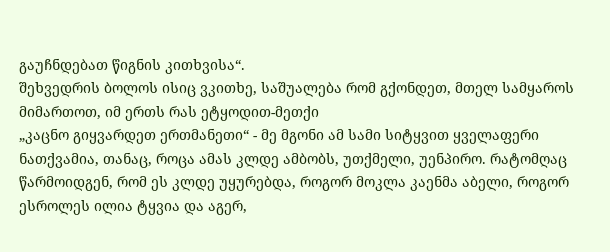გაუჩნდებათ წიგნის კითხვისა“.
შეხვედრის ბოლოს ისიც ვკითხე, საშუალება რომ გქონდეთ, მთელ სამყაროს მიმართოთ, იმ ერთს რას ეტყოდით-მეთქი
„კაცნო გიყვარდეთ ერთმანეთი“ - მე მგონი ამ სამი სიტყვით ყველაფერი ნათქვამია, თანაც, როცა ამას კლდე ამბობს, უთქმელი, უენპირო. რატომღაც წარმოიდგენ, რომ ეს კლდე უყურებდა, როგორ მოკლა კაენმა აბელი, როგორ ესროლეს ილია ტყვია და აგერ,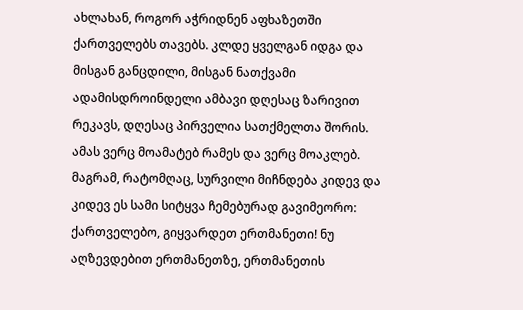ახლახან, როგორ აჭრიდნენ აფხაზეთში ქართველებს თავებს. კლდე ყველგან იდგა და მისგან განცდილი, მისგან ნათქვამი ადამისდროინდელი ამბავი დღესაც ზარივით რეკავს, დღესაც პირველია სათქმელთა შორის. ამას ვერც მოამატებ რამეს და ვერც მოაკლებ. მაგრამ, რატომღაც, სურვილი მიჩნდება კიდევ და კიდევ ეს სამი სიტყვა ჩემებურად გავიმეორო:
ქართველებო, გიყვარდეთ ერთმანეთი! ნუ აღზევდებით ერთმანეთზე, ერთმანეთის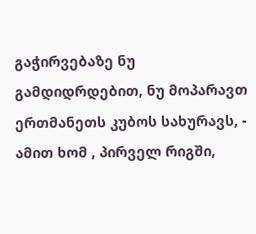გაჭირვებაზე ნუ გამდიდრდებით, ნუ მოპარავთ ერთმანეთს კუბოს სახურავს, - ამით ხომ , პირველ რიგში,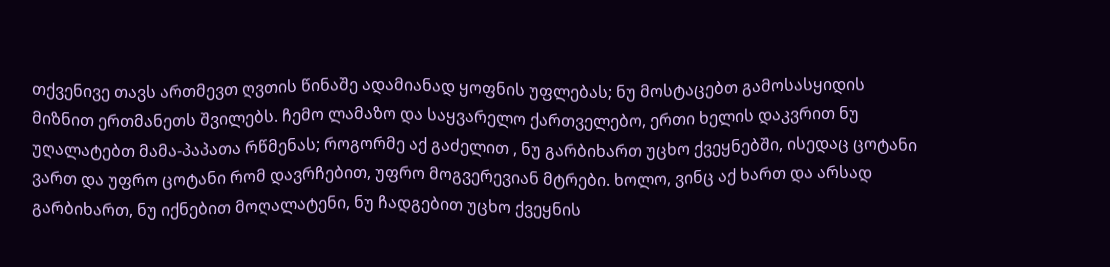თქვენივე თავს ართმევთ ღვთის წინაშე ადამიანად ყოფნის უფლებას; ნუ მოსტაცებთ გამოსასყიდის მიზნით ერთმანეთს შვილებს. ჩემო ლამაზო და საყვარელო ქართველებო, ერთი ხელის დაკვრით ნუ უღალატებთ მამა-პაპათა რწმენას; როგორმე აქ გაძელით , ნუ გარბიხართ უცხო ქვეყნებში, ისედაც ცოტანი ვართ და უფრო ცოტანი რომ დავრჩებით, უფრო მოგვერევიან მტრები. ხოლო, ვინც აქ ხართ და არსად გარბიხართ, ნუ იქნებით მოღალატენი, ნუ ჩადგებით უცხო ქვეყნის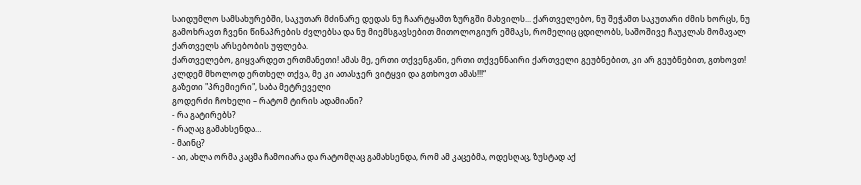საიდუმლო სამსახურებში, საკუთარ მძინარე დედას ნუ ჩაარტყამთ ზურგში მახვილს... ქართველებო, ნუ შეჭამთ საკუთარი ძმის ხორცს, ნუ გამოხრავთ ჩვენი წინაპრების ძვლებსა და ნუ მიემსგავსებით მითოლოგიურ ეშმაკს, რომელიც ცდილობს, საშოშივე ჩაუკლას მომავალ ქართველს არსებობის უფლება.
ქართველებო, გიყვარდეთ ერთმანეთი! ამას მე, ერთი თქვენგანი, ერთი თქვენნაირი ქართველი გეუბნებით, კი არ გეუბნებით, გთხოვთ!
კლდემ მხოლოდ ერთხელ თქვა, მე კი ათასჯერ ვიტყვი და გთხოვთ ამას!!!“
გაზეთი "პრემიერი", საბა მეტრეველი
გოდერძი ჩოხელი – რატომ ტირის ადამიანი?
- რა გატირებს?
- რაღაც გამახსენდა…
- მაინც?
- აი, ახლა ორმა კაცმა ჩამოიარა და რატომღაც გამახსენდა, რომ ამ კაცებმა, ოდესღაც, ზუსტად აქ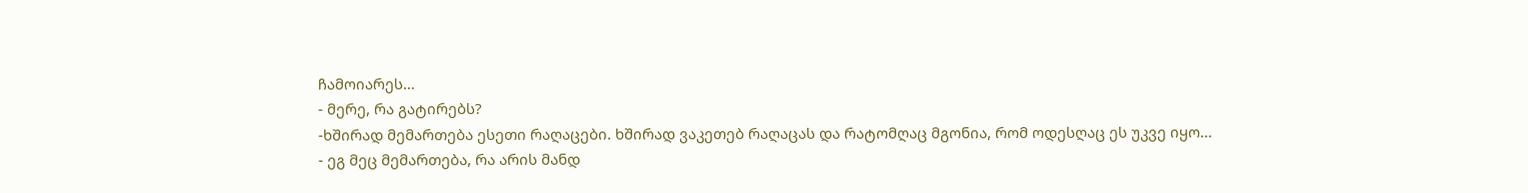ჩამოიარეს…
- მერე, რა გატირებს?
-ხშირად მემართება ესეთი რაღაცები. ხშირად ვაკეთებ რაღაცას და რატომღაც მგონია, რომ ოდესღაც ეს უკვე იყო…
- ეგ მეც მემართება, რა არის მანდ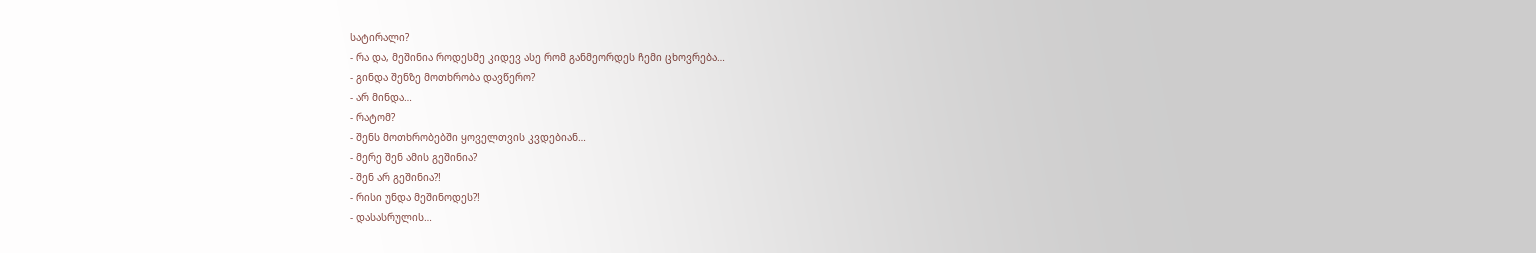სატირალი?
- რა და, მეშინია როდესმე კიდევ ასე რომ განმეორდეს ჩემი ცხოვრება…
- გინდა შენზე მოთხრობა დავწერო?
- არ მინდა…
- რატომ?
- შენს მოთხრობებში ყოველთვის კვდებიან…
- მერე შენ ამის გეშინია?
- შენ არ გეშინია?!
- რისი უნდა მეშინოდეს?!
- დასასრულის…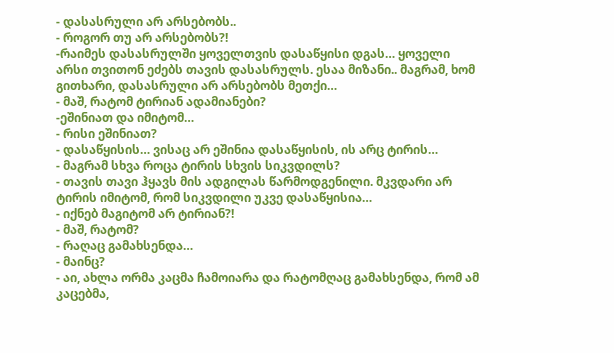- დასასრული არ არსებობს..
- როგორ თუ არ არსებობს?!
-რაიმეს დასასრულში ყოველთვის დასაწყისი დგას… ყოველი არსი თვითონ ეძებს თავის დასასრულს. ესაა მიზანი.. მაგრამ, ხომ გითხარი, დასასრული არ არსებობს მეთქი…
- მაშ, რატომ ტირიან ადამიანები?
-ეშინიათ და იმიტომ…
- რისი ეშინიათ?
- დასაწყისის… ვისაც არ ეშინია დასაწყისის, ის არც ტირის…
- მაგრამ სხვა როცა ტირის სხვის სიკვდილს?
- თავის თავი ჰყავს მის ადგილას წარმოდგენილი. მკვდარი არ ტირის იმიტომ, რომ სიკვდილი უკვე დასაწყისია…
- იქნებ მაგიტომ არ ტირიან?!
- მაშ, რატომ?
- რაღაც გამახსენდა…
- მაინც?
- აი, ახლა ორმა კაცმა ჩამოიარა და რატომღაც გამახსენდა, რომ ამ კაცებმა,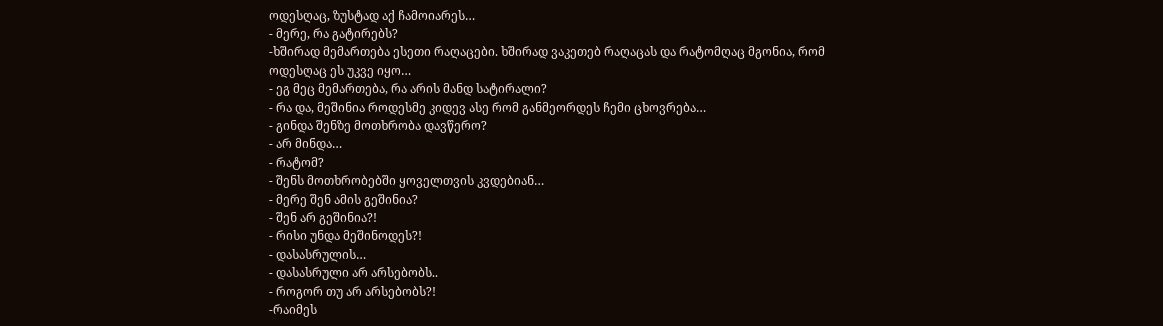ოდესღაც, ზუსტად აქ ჩამოიარეს…
- მერე, რა გატირებს?
-ხშირად მემართება ესეთი რაღაცები. ხშირად ვაკეთებ რაღაცას და რატომღაც მგონია, რომ ოდესღაც ეს უკვე იყო…
- ეგ მეც მემართება, რა არის მანდ სატირალი?
- რა და, მეშინია როდესმე კიდევ ასე რომ განმეორდეს ჩემი ცხოვრება…
- გინდა შენზე მოთხრობა დავწერო?
- არ მინდა…
- რატომ?
- შენს მოთხრობებში ყოველთვის კვდებიან…
- მერე შენ ამის გეშინია?
- შენ არ გეშინია?!
- რისი უნდა მეშინოდეს?!
- დასასრულის…
- დასასრული არ არსებობს..
- როგორ თუ არ არსებობს?!
-რაიმეს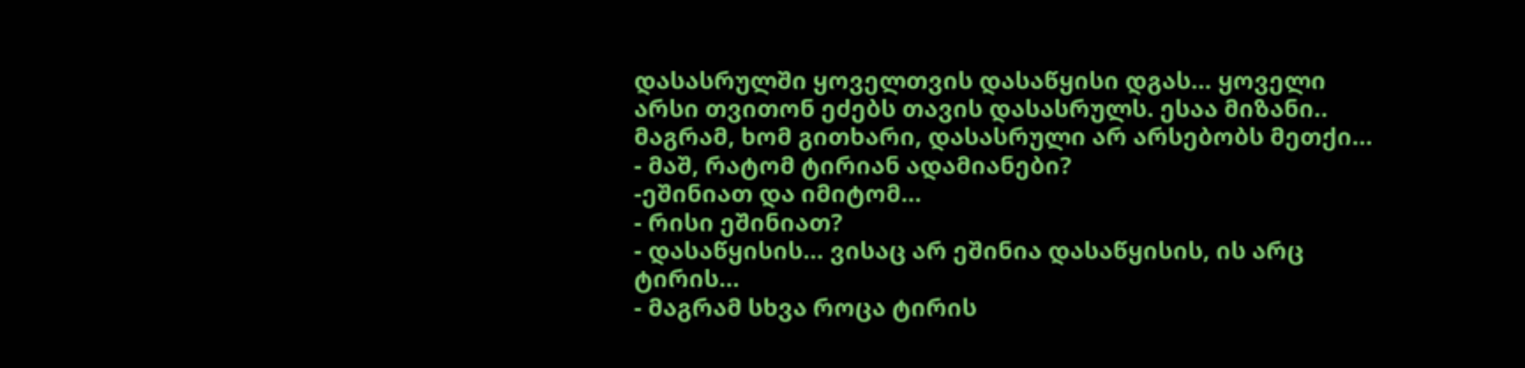დასასრულში ყოველთვის დასაწყისი დგას… ყოველი არსი თვითონ ეძებს თავის დასასრულს. ესაა მიზანი.. მაგრამ, ხომ გითხარი, დასასრული არ არსებობს მეთქი…
- მაშ, რატომ ტირიან ადამიანები?
-ეშინიათ და იმიტომ…
- რისი ეშინიათ?
- დასაწყისის… ვისაც არ ეშინია დასაწყისის, ის არც ტირის…
- მაგრამ სხვა როცა ტირის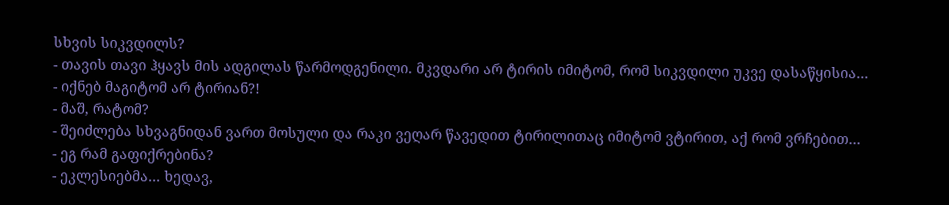სხვის სიკვდილს?
- თავის თავი ჰყავს მის ადგილას წარმოდგენილი. მკვდარი არ ტირის იმიტომ, რომ სიკვდილი უკვე დასაწყისია…
- იქნებ მაგიტომ არ ტირიან?!
- მაშ, რატომ?
- შეიძლება სხვაგნიდან ვართ მოსული და რაკი ვეღარ წავედით ტირილითაც იმიტომ ვტირით, აქ რომ ვრჩებით…
- ეგ რამ გაფიქრებინა?
- ეკლესიებმა… ხედავ,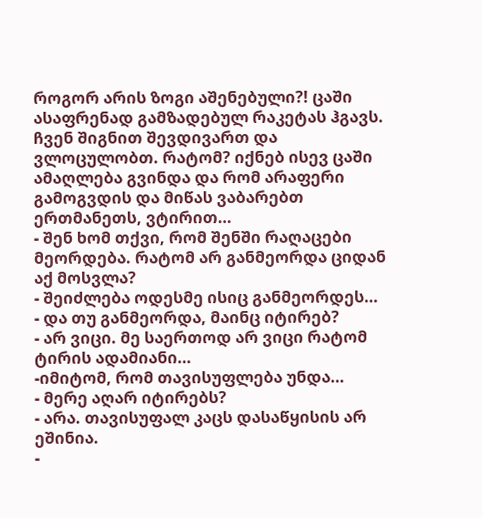როგორ არის ზოგი აშენებული?! ცაში ასაფრენად გამზადებულ რაკეტას ჰგავს. ჩვენ შიგნით შევდივართ და ვლოცულობთ. რატომ? იქნებ ისევ ცაში ამაღლება გვინდა და რომ არაფერი გამოგვდის და მიწას ვაბარებთ ერთმანეთს, ვტირით…
- შენ ხომ თქვი, რომ შენში რაღაცები მეორდება. რატომ არ განმეორდა ციდან აქ მოსვლა?
- შეიძლება ოდესმე ისიც განმეორდეს…
- და თუ განმეორდა, მაინც იტირებ?
- არ ვიცი. მე საერთოდ არ ვიცი რატომ ტირის ადამიანი…
-იმიტომ, რომ თავისუფლება უნდა…
- მერე აღარ იტირებს?
- არა. თავისუფალ კაცს დასაწყისის არ ეშინია.
-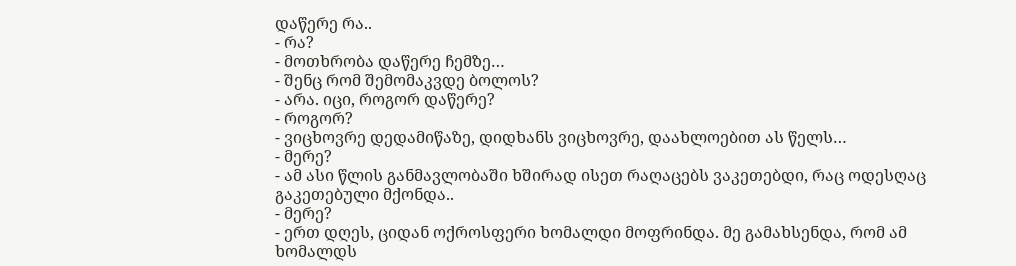დაწერე რა..
- რა?
- მოთხრობა დაწერე ჩემზე…
- შენც რომ შემომაკვდე ბოლოს?
- არა. იცი, როგორ დაწერე?
- როგორ?
- ვიცხოვრე დედამიწაზე, დიდხანს ვიცხოვრე, დაახლოებით ას წელს…
- მერე?
- ამ ასი წლის განმავლობაში ხშირად ისეთ რაღაცებს ვაკეთებდი, რაც ოდესღაც გაკეთებული მქონდა..
- მერე?
- ერთ დღეს, ციდან ოქროსფერი ხომალდი მოფრინდა. მე გამახსენდა, რომ ამ ხომალდს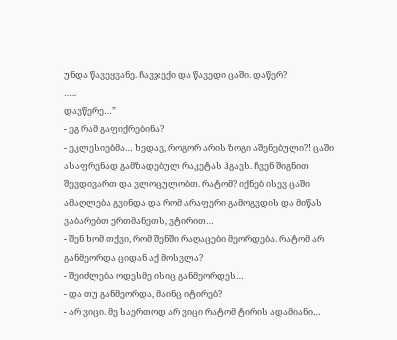უნდა წავეყვანე. ჩავჯექი და წავედი ცაში. დაწერ?
…..
დავწერე…”
- ეგ რამ გაფიქრებინა?
- ეკლესიებმა… ხედავ, როგორ არის ზოგი აშენებული?! ცაში ასაფრენად გამზადებულ რაკეტას ჰგავს. ჩვენ შიგნით შევდივართ და ვლოცულობთ. რატომ? იქნებ ისევ ცაში ამაღლება გვინდა და რომ არაფერი გამოგვდის და მიწას ვაბარებთ ერთმანეთს, ვტირით…
- შენ ხომ თქვი, რომ შენში რაღაცები მეორდება. რატომ არ განმეორდა ციდან აქ მოსვლა?
- შეიძლება ოდესმე ისიც განმეორდეს…
- და თუ განმეორდა, მაინც იტირებ?
- არ ვიცი. მე საერთოდ არ ვიცი რატომ ტირის ადამიანი…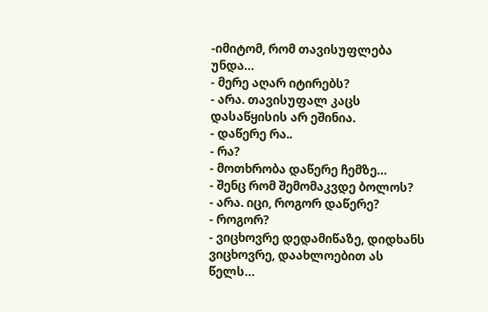-იმიტომ, რომ თავისუფლება უნდა…
- მერე აღარ იტირებს?
- არა. თავისუფალ კაცს დასაწყისის არ ეშინია.
- დაწერე რა..
- რა?
- მოთხრობა დაწერე ჩემზე…
- შენც რომ შემომაკვდე ბოლოს?
- არა. იცი, როგორ დაწერე?
- როგორ?
- ვიცხოვრე დედამიწაზე, დიდხანს ვიცხოვრე, დაახლოებით ას წელს…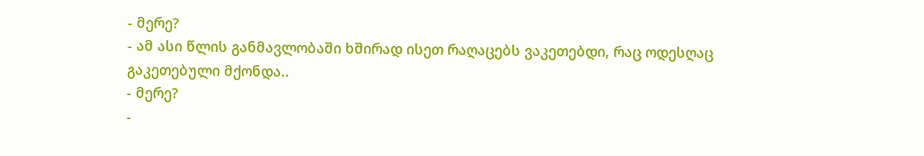- მერე?
- ამ ასი წლის განმავლობაში ხშირად ისეთ რაღაცებს ვაკეთებდი, რაც ოდესღაც გაკეთებული მქონდა..
- მერე?
-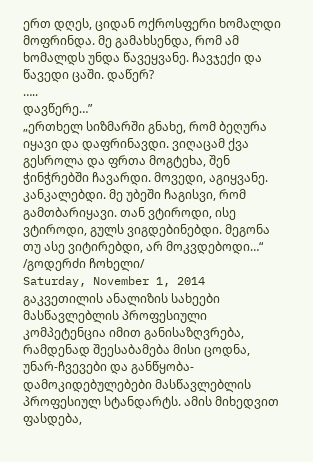ერთ დღეს, ციდან ოქროსფერი ხომალდი მოფრინდა. მე გამახსენდა, რომ ამ ხომალდს უნდა წავეყვანე. ჩავჯექი და წავედი ცაში. დაწერ?
…..
დავწერე…”
„ერთხელ სიზმარში გნახე, რომ ბეღურა იყავი და დაფრინავდი. ვიღაცამ ქვა გესროლა და ფრთა მოგტეხა, შენ ჭინჭრებში ჩავარდი. მოვედი, აგიყვანე. კანკალებდი. მე უბეში ჩაგისვი, რომ გამთბარიყავი. თან ვტიროდი, ისე ვტიროდი, გულს ვიგდებინებდი. მეგონა თუ ასე ვიტირებდი, არ მოკვდებოდი…“
/გოდერძი ჩოხელი/
Saturday, November 1, 2014
გაკვეთილის ანალიზის სახეები
მასწავლებლის პროფესიული კომპეტენცია იმით განისაზღვრება, რამდენად შეესაბამება მისი ცოდნა, უნარ-ჩვევები და განწყობა-დამოკიდებულებები მასწავლებლის პროფესიულ სტანდარტს. ამის მიხედვით ფასდება,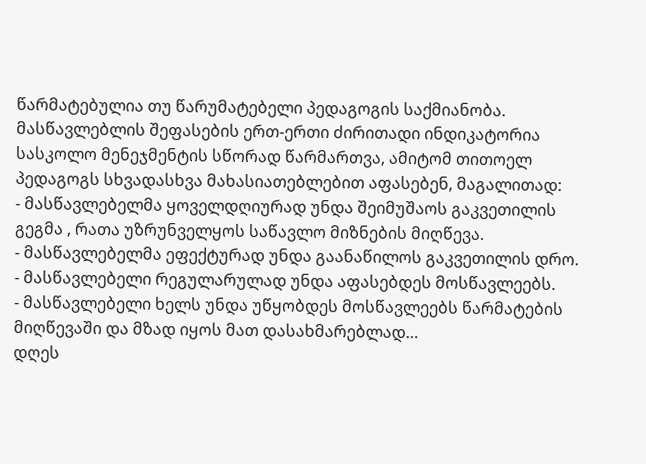წარმატებულია თუ წარუმატებელი პედაგოგის საქმიანობა.
მასწავლებლის შეფასების ერთ-ერთი ძირითადი ინდიკატორია სასკოლო მენეჯმენტის სწორად წარმართვა, ამიტომ თითოელ პედაგოგს სხვადასხვა მახასიათებლებით აფასებენ, მაგალითად:
- მასწავლებელმა ყოველდღიურად უნდა შეიმუშაოს გაკვეთილის გეგმა , რათა უზრუნველყოს საწავლო მიზნების მიღწევა.
- მასწავლებელმა ეფექტურად უნდა გაანაწილოს გაკვეთილის დრო.
- მასწავლებელი რეგულარულად უნდა აფასებდეს მოსწავლეებს.
- მასწავლებელი ხელს უნდა უწყობდეს მოსწავლეებს წარმატების მიღწევაში და მზად იყოს მათ დასახმარებლად…
დღეს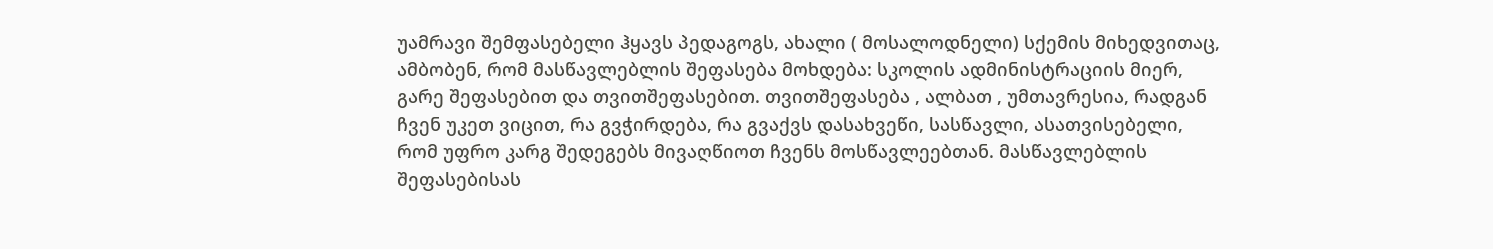უამრავი შემფასებელი ჰყავს პედაგოგს, ახალი ( მოსალოდნელი) სქემის მიხედვითაც, ამბობენ, რომ მასწავლებლის შეფასება მოხდება: სკოლის ადმინისტრაციის მიერ, გარე შეფასებით და თვითშეფასებით. თვითშეფასება , ალბათ , უმთავრესია, რადგან ჩვენ უკეთ ვიცით, რა გვჭირდება, რა გვაქვს დასახვეწი, სასწავლი, ასათვისებელი, რომ უფრო კარგ შედეგებს მივაღწიოთ ჩვენს მოსწავლეებთან. მასწავლებლის შეფასებისას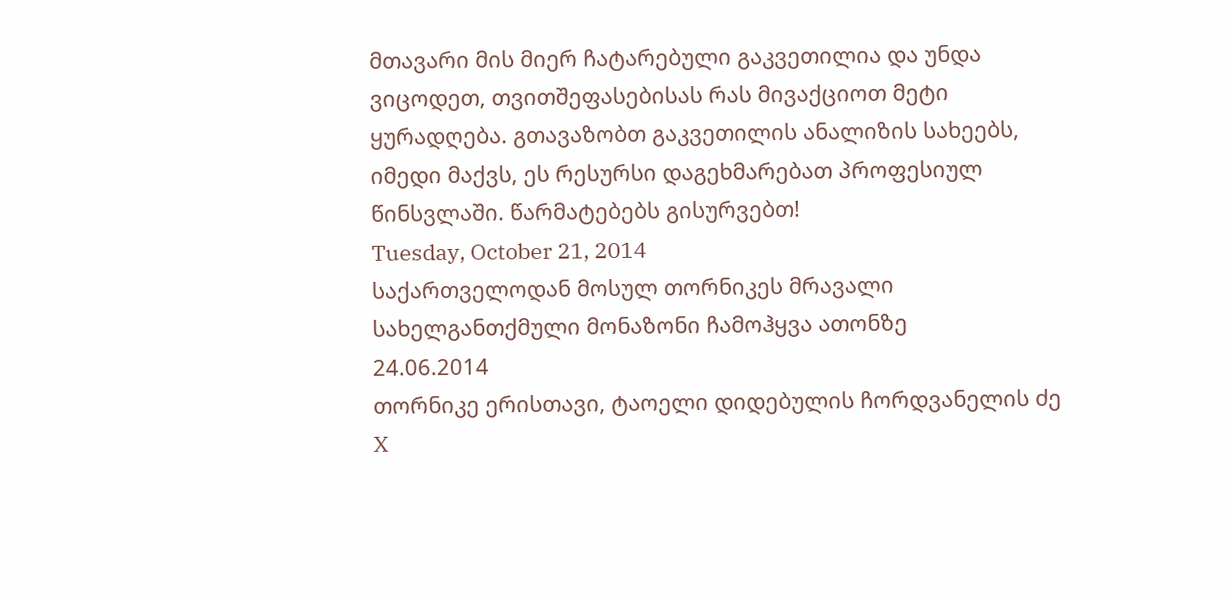მთავარი მის მიერ ჩატარებული გაკვეთილია და უნდა ვიცოდეთ, თვითშეფასებისას რას მივაქციოთ მეტი ყურადღება. გთავაზობთ გაკვეთილის ანალიზის სახეებს, იმედი მაქვს, ეს რესურსი დაგეხმარებათ პროფესიულ წინსვლაში. წარმატებებს გისურვებთ!
Tuesday, October 21, 2014
საქართველოდან მოსულ თორნიკეს მრავალი სახელგანთქმული მონაზონი ჩამოჰყვა ათონზე
24.06.2014
თორნიკე ერისთავი, ტაოელი დიდებულის ჩორდვანელის ძე X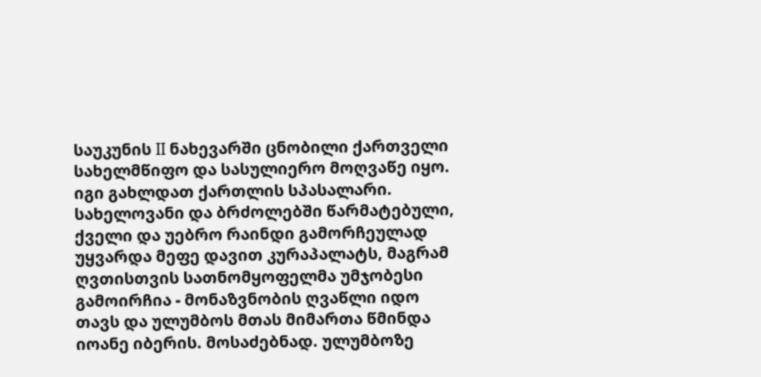საუკუნის II ნახევარში ცნობილი ქართველი სახელმწიფო და სასულიერო მოღვაწე იყო. იგი გახლდათ ქართლის სპასალარი. სახელოვანი და ბრძოლებში წარმატებული, ქველი და უებრო რაინდი გამორჩეულად უყვარდა მეფე დავით კურაპალატს, მაგრამ ღვთისთვის სათნომყოფელმა უმჯობესი გამოირჩია - მონაზვნობის ღვაწლი იდო თავს და ულუმბოს მთას მიმართა წმინდა იოანე იბერის. მოსაძებნად. ულუმბოზე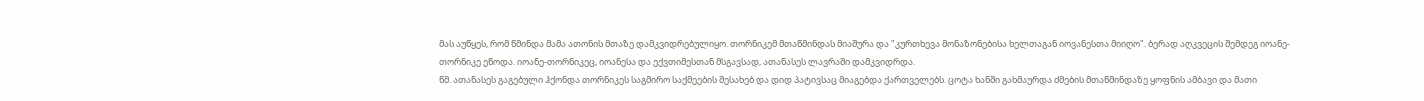მას აუწყეს, რომ წმინდა მამა ათონის მთაზე დამკვიდრებულიყო. თორნიკემ მთაწმინდას მიაშურა და "კურთხევა მონაზონებისა ხელთაგან იოვანესთა მიიღო". ბერად აღკვეცის შემდეგ იოანე-თორნიკე ეწოდა. იოანე-თორნიკეც, იოანესა და ექვთიმესთან მსგავსად, ათანასეს ლავრაში დამკვიდრდა.
წმ. ათანასეს გაგებული ჰქონდა თორნიკეს საგმირო საქმეების შესახებ და დიდ პატივსაც მიაგებდა ქართველებს. ცოტა ხანში გახმაურდა ძმების მთაწმინდაზე ყოფნის ამბავი და მათი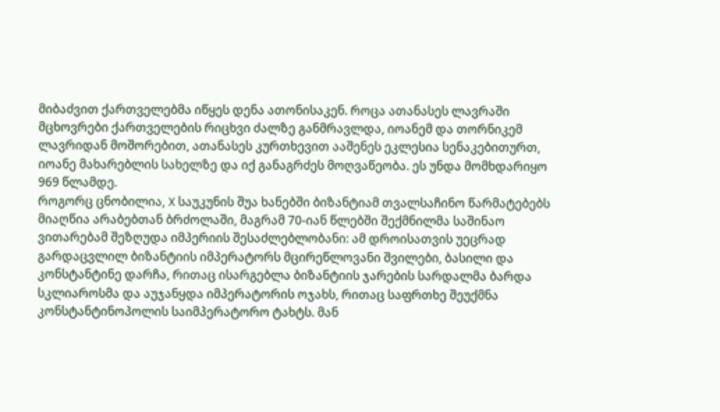მიბაძვით ქართველებმა იწყეს დენა ათონისაკენ. როცა ათანასეს ლავრაში მცხოვრები ქართველების რიცხვი ძალზე განმრავლდა, იოანემ და თორნიკემ ლავრიდან მოშორებით, ათანასეს კურთხევით ააშენეს ეკლესია სენაკებითურთ, იოანე მახარებლის სახელზე და იქ განაგრძეს მოღვაწეობა. ეს უნდა მომხდარიყო 969 წლამდე.
როგორც ცნობილია, X საუკუნის შუა ხანებში ბიზანტიამ თვალსაჩინო წარმატებებს მიაღწია არაბებთან ბრძოლაში, მაგრამ 70-იან წლებში შექმნილმა საშინაო ვითარებამ შეზღუდა იმპერიის შესაძლებლობანი: ამ დროისათვის უეცრად გარდაცვლილ ბიზანტიის იმპერატორს მცირეწლოვანი შვილები, ბასილი და კონსტანტინე დარჩა, რითაც ისარგებლა ბიზანტიის ჯარების სარდალმა ბარდა სკლიაროსმა და აუჯანყდა იმპერატორის ოჯახს, რითაც საფრთხე შეუქმნა კონსტანტინოპოლის საიმპერატორო ტახტს. მან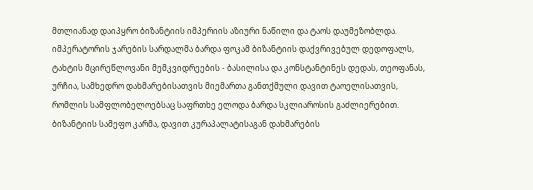მთლიანად დაიპყრო ბიზანტიის იმპერიის აზიური ნაწილი და ტაოს დაუმეზობლდა. იმპერატორის ჯარების სარდალმა ბარდა ფოკამ ბიზანტიის დაქვრივებულ დედოფალს, ტახტის მცირეწლოვანი მემკვიდრეების - ბასილისა და კონსტანტინეს დედას, თეოფანას, ურჩია, სამხედრო დახმარებისათვის მიემართა განთქმული დავით ტაოელისათვის, რომლის სამფლობელოებსაც საფრთხე ელოდა ბარდა სკლიაროსის გაძლიერებით. ბიზანტიის სამეფო კარმა, დავით კურაპალატისაგან დახმარების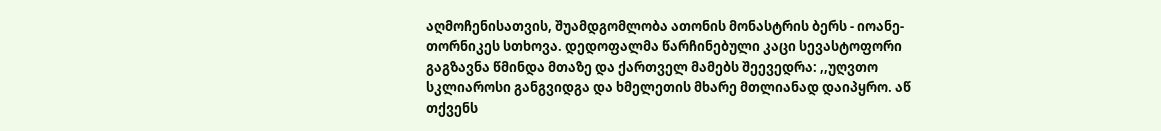აღმოჩენისათვის, შუამდგომლობა ათონის მონასტრის ბერს - იოანე-თორნიკეს სთხოვა. დედოფალმა წარჩინებული კაცი სევასტოფორი გაგზავნა წმინდა მთაზე და ქართველ მამებს შეევედრა: ,,უღვთო სკლიაროსი განგვიდგა და ხმელეთის მხარე მთლიანად დაიპყრო. აწ თქვენს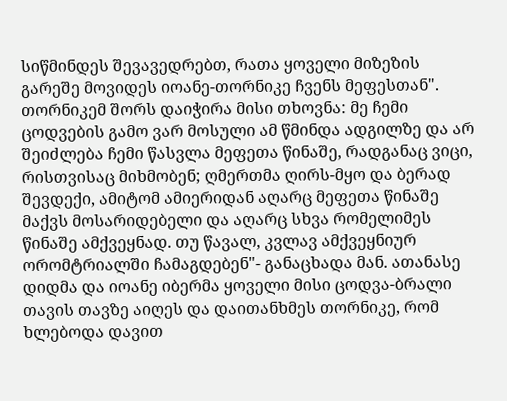სიწმინდეს შევავედრებთ, რათა ყოველი მიზეზის გარეშე მოვიდეს იოანე-თორნიკე ჩვენს მეფესთან".
თორნიკემ შორს დაიჭირა მისი თხოვნა: მე ჩემი ცოდვების გამო ვარ მოსული ამ წმინდა ადგილზე და არ შეიძლება ჩემი წასვლა მეფეთა წინაშე, რადგანაც ვიცი, რისთვისაც მიხმობენ; ღმერთმა ღირს-მყო და ბერად შევდექი, ამიტომ ამიერიდან აღარც მეფეთა წინაშე მაქვს მოსარიდებელი და აღარც სხვა რომელიმეს წინაშე ამქვეყნად. თუ წავალ, კვლავ ამქვეყნიურ ორომტრიალში ჩამაგდებენ"- განაცხადა მან. ათანასე დიდმა და იოანე იბერმა ყოველი მისი ცოდვა-ბრალი თავის თავზე აიღეს და დაითანხმეს თორნიკე, რომ ხლებოდა დავით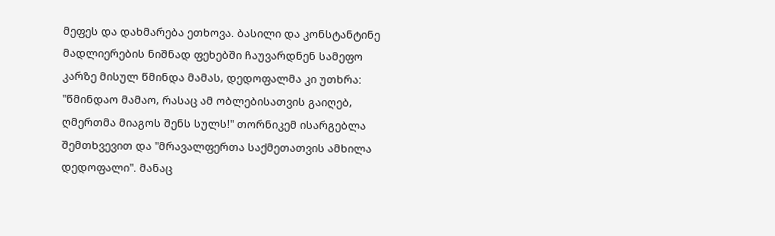მეფეს და დახმარება ეთხოვა. ბასილი და კონსტანტინე მადლიერების ნიშნად ფეხებში ჩაუვარდნენ სამეფო კარზე მისულ წმინდა მამას, დედოფალმა კი უთხრა: "წმინდაო მამაო, რასაც ამ ობლებისათვის გაიღებ, ღმერთმა მიაგოს შენს სულს!" თორნიკემ ისარგებლა შემთხვევით და "მრავალფერთა საქმეთათვის ამხილა დედოფალი". მანაც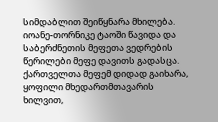სიმდაბლით შეიწყნარა მხილება. იოანე-თორნიკე ტაოში წავიდა და საბერძნეთის მეფეთა ვედრების წერილები მეფე დავითს გადასცა. ქართველთა მეფემ დიდად გაიხარა, ყოფილი მხედართმთავარის ხილვით,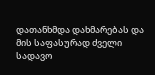დათანხმდა დახმარებას და მის საფასურად ძველი სადავო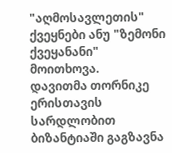"აღმოსავლეთის" ქვეყნები ანუ "ზემონი ქვეყანანი" მოითხოვა.
დავითმა თორნიკე ერისთავის სარდლობით ბიზანტიაში გაგზავნა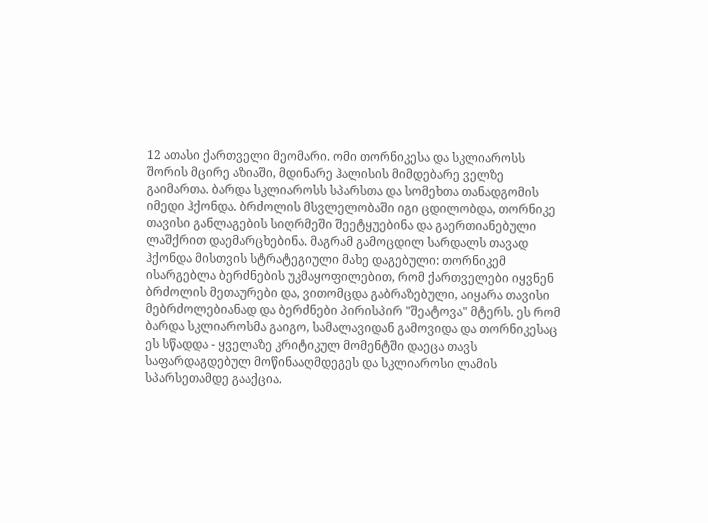12 ათასი ქართველი მეომარი. ომი თორნიკესა და სკლიაროსს შორის მცირე აზიაში, მდინარე ჰალისის მიმდებარე ველზე გაიმართა. ბარდა სკლიაროსს სპარსთა და სომეხთა თანადგომის იმედი ჰქონდა. ბრძოლის მსვლელობაში იგი ცდილობდა, თორნიკე თავისი განლაგების სიღრმეში შეეტყუებინა და გაერთიანებული ლაშქრით დაემარცხებინა. მაგრამ გამოცდილ სარდალს თავად ჰქონდა მისთვის სტრატეგიული მახე დაგებული: თორნიკემ ისარგებლა ბერძნების უკმაყოფილებით, რომ ქართველები იყვნენ ბრძოლის მეთაურები და, ვითომცდა გაბრაზებული, აიყარა თავისი მებრძოლებიანად და ბერძნები პირისპირ "შეატოვა" მტერს. ეს რომ ბარდა სკლიაროსმა გაიგო, სამალავიდან გამოვიდა და თორნიკესაც ეს სწადდა - ყველაზე კრიტიკულ მომენტში დაეცა თავს საფარდაგდებულ მოწინააღმდეგეს და სკლიაროსი ლამის სპარსეთამდე გააქცია.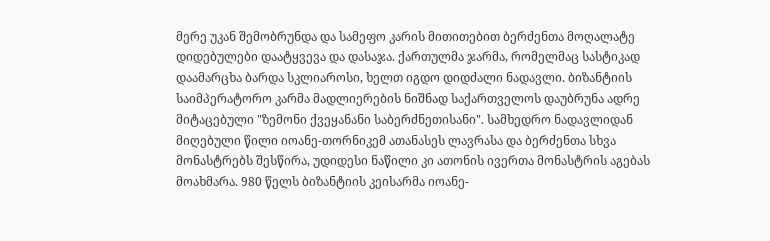მერე უკან შემობრუნდა და სამეფო კარის მითითებით ბერძენთა მოღალატე დიდებულები დაატყვევა და დასაჯა. ქართულმა ჯარმა, რომელმაც სასტიკად დაამარცხა ბარდა სკლიაროსი, ხელთ იგდო დიდძალი ნადავლი. ბიზანტიის საიმპერატორო კარმა მადლიერების ნიშნად საქართველოს დაუბრუნა ადრე მიტაცებული "ზემონი ქვეყანანი საბერძნეთისანი". სამხედრო ნადავლიდან მიღებული წილი იოანე-თორნიკემ ათანასეს ლავრასა და ბერძენთა სხვა მონასტრებს შესწირა, უდიდესი ნაწილი კი ათონის ივერთა მონასტრის აგებას მოახმარა. 980 წელს ბიზანტიის კეისარმა იოანე-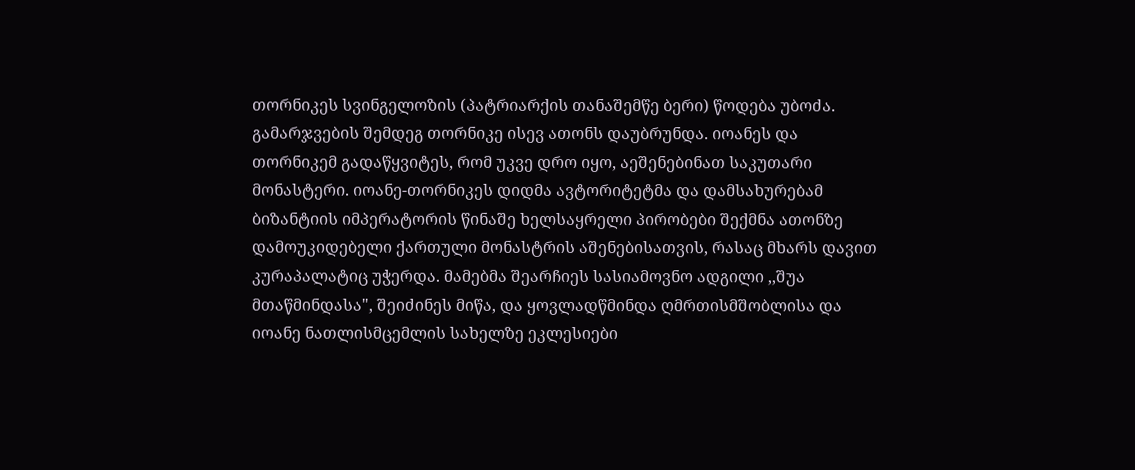თორნიკეს სვინგელოზის (პატრიარქის თანაშემწე ბერი) წოდება უბოძა.
გამარჯვების შემდეგ თორნიკე ისევ ათონს დაუბრუნდა. იოანეს და თორნიკემ გადაწყვიტეს, რომ უკვე დრო იყო, აეშენებინათ საკუთარი მონასტერი. იოანე-თორნიკეს დიდმა ავტორიტეტმა და დამსახურებამ ბიზანტიის იმპერატორის წინაშე ხელსაყრელი პირობები შექმნა ათონზე დამოუკიდებელი ქართული მონასტრის აშენებისათვის, რასაც მხარს დავით კურაპალატიც უჭერდა. მამებმა შეარჩიეს სასიამოვნო ადგილი ,,შუა მთაწმინდასა", შეიძინეს მიწა, და ყოვლადწმინდა ღმრთისმშობლისა და იოანე ნათლისმცემლის სახელზე ეკლესიები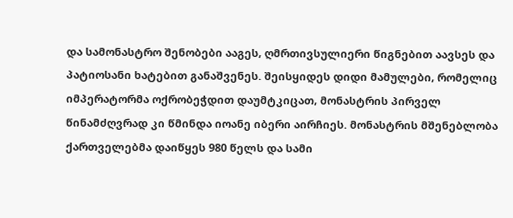და სამონასტრო შენობები ააგეს, ღმრთივსულიერი წიგნებით აავსეს და პატიოსანი ხატებით განაშვენეს. შეისყიდეს დიდი მამულები, რომელიც იმპერატორმა ოქრობეჭდით დაუმტკიცათ, მონასტრის პირველ წინამძღვრად კი წმინდა იოანე იბერი აირჩიეს. მონასტრის მშენებლობა ქართველებმა დაიწყეს 980 წელს და სამი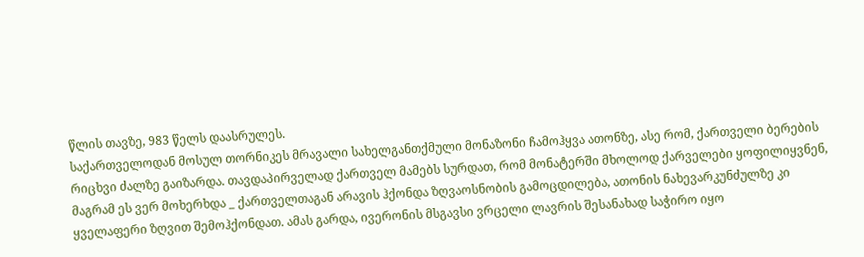წლის თავზე, 983 წელს დაასრულეს.
საქართველოდან მოსულ თორნიკეს მრავალი სახელგანთქმული მონაზონი ჩამოჰყვა ათონზე, ასე რომ, ქართველი ბერების რიცხვი ძალზე გაიზარდა. თავდაპირველად ქართველ მამებს სურდათ, რომ მონატერში მხოლოდ ქარველები ყოფილიყვნენ, მაგრამ ეს ვერ მოხერხდა _ ქართველთაგან არავის ჰქონდა ზღვაოსნობის გამოცდილება, ათონის ნახევარკუნძულზე კი ყველაფერი ზღვით შემოჰქონდათ. ამას გარდა, ივერონის მსგავსი ვრცელი ლავრის შესანახად საჭირო იყო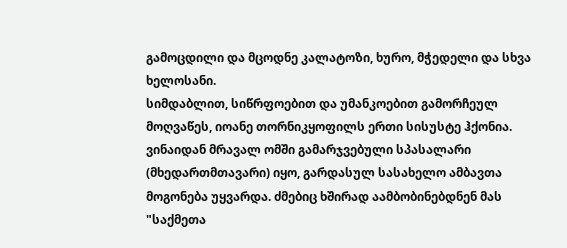გამოცდილი და მცოდნე კალატოზი, ხურო, მჭედელი და სხვა ხელოსანი.
სიმდაბლით, სიწრფოებით და უმანკოებით გამორჩეულ მოღვაწეს, იოანე თორნიკყოფილს ერთი სისუსტე ჰქონია. ვინაიდან მრავალ ომში გამარჯვებული სპასალარი (მხედართმთავარი) იყო, გარდასულ სასახელო ამბავთა მოგონება უყვარდა. ძმებიც ხშირად აამბობინებდნენ მას "საქმეთა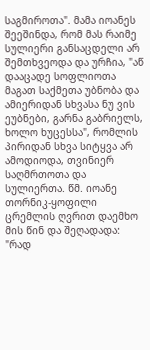საგმიროთა". მამა იოანეს შეეშინდა, რომ მას რაიმე სულიერი განსაცდელი არ შემთხვეოდა და ურჩია, "აწ დააცადე სოფლიოთა მაგათ საქმეთა უბნობა და ამიერიდან სხვასა ნუ ვის ეუბნები, გარნა გაბრიელს, ხოლო ხუცესსა", რომლის პირიდან სხვა სიტყვა არ ამოდიოდა, თვინიერ საღმრთოთა და სულიერთა. წმ. იოანე თორნიკ-ყოფილი ცრემლის ღვრით დაემხო მის წინ და შეღადადა: "რად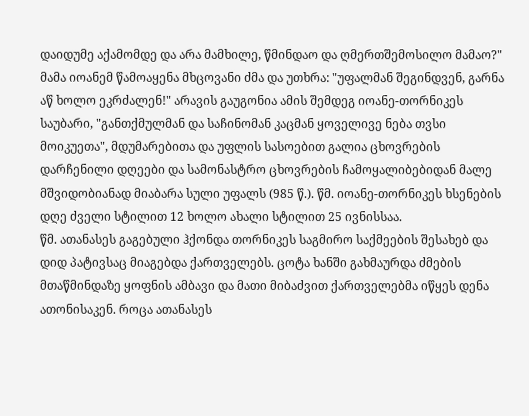დაიდუმე აქამომდე და არა მამხილე, წმინდაო და ღმერთშემოსილო მამაო?" მამა იოანემ წამოაყენა მხცოვანი ძმა და უთხრა: "უფალმან შეგინდვენ, გარნა აწ ხოლო ეკრძალენ!" არავის გაუგონია ამის შემდეგ იოანე-თორნიკეს საუბარი, "განთქმულმან და საჩინომან კაცმან ყოველივე ნება თვსი მოიკუეთა", მდუმარებითა და უფლის სასოებით გალია ცხოვრების დარჩენილი დღეები და სამონასტრო ცხოვრების ჩამოყალიბებიდან მალე მშვიდობიანად მიაბარა სული უფალს (985 წ.). წმ. იოანე-თორნიკეს ხსენების დღე ძველი სტილით 12 ხოლო ახალი სტილით 25 ივნისსაა.
წმ. ათანასეს გაგებული ჰქონდა თორნიკეს საგმირო საქმეების შესახებ და დიდ პატივსაც მიაგებდა ქართველებს. ცოტა ხანში გახმაურდა ძმების მთაწმინდაზე ყოფნის ამბავი და მათი მიბაძვით ქართველებმა იწყეს დენა ათონისაკენ. როცა ათანასეს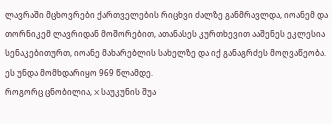ლავრაში მცხოვრები ქართველების რიცხვი ძალზე განმრავლდა, იოანემ და თორნიკემ ლავრიდან მოშორებით, ათანასეს კურთხევით ააშენეს ეკლესია სენაკებითურთ, იოანე მახარებლის სახელზე და იქ განაგრძეს მოღვაწეობა. ეს უნდა მომხდარიყო 969 წლამდე.
როგორც ცნობილია, X საუკუნის შუა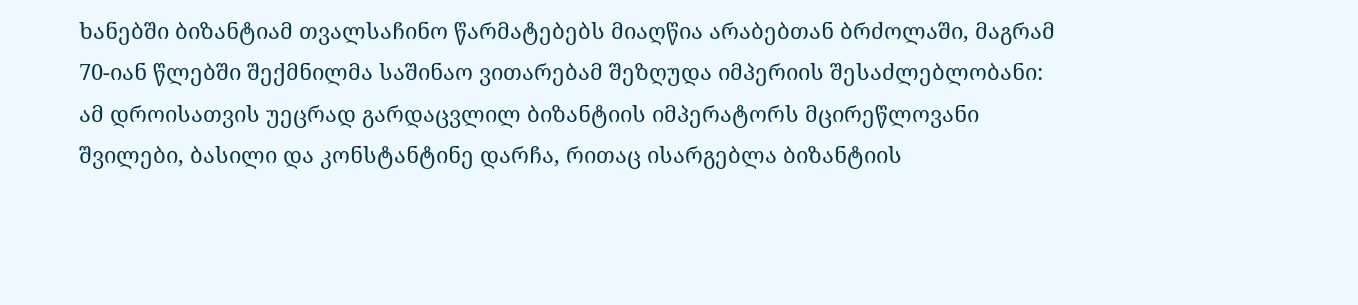ხანებში ბიზანტიამ თვალსაჩინო წარმატებებს მიაღწია არაბებთან ბრძოლაში, მაგრამ 70-იან წლებში შექმნილმა საშინაო ვითარებამ შეზღუდა იმპერიის შესაძლებლობანი: ამ დროისათვის უეცრად გარდაცვლილ ბიზანტიის იმპერატორს მცირეწლოვანი შვილები, ბასილი და კონსტანტინე დარჩა, რითაც ისარგებლა ბიზანტიის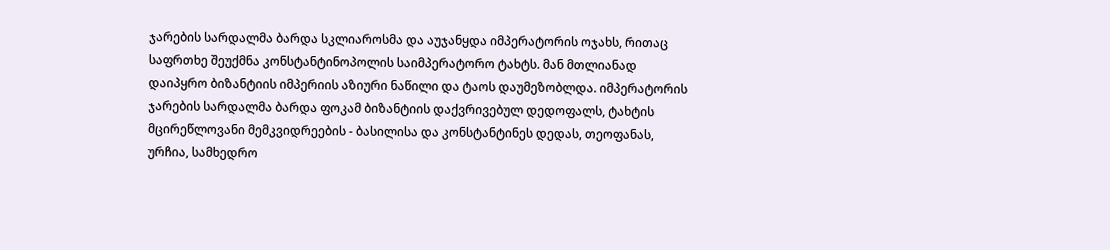ჯარების სარდალმა ბარდა სკლიაროსმა და აუჯანყდა იმპერატორის ოჯახს, რითაც საფრთხე შეუქმნა კონსტანტინოპოლის საიმპერატორო ტახტს. მან მთლიანად დაიპყრო ბიზანტიის იმპერიის აზიური ნაწილი და ტაოს დაუმეზობლდა. იმპერატორის ჯარების სარდალმა ბარდა ფოკამ ბიზანტიის დაქვრივებულ დედოფალს, ტახტის მცირეწლოვანი მემკვიდრეების - ბასილისა და კონსტანტინეს დედას, თეოფანას, ურჩია, სამხედრო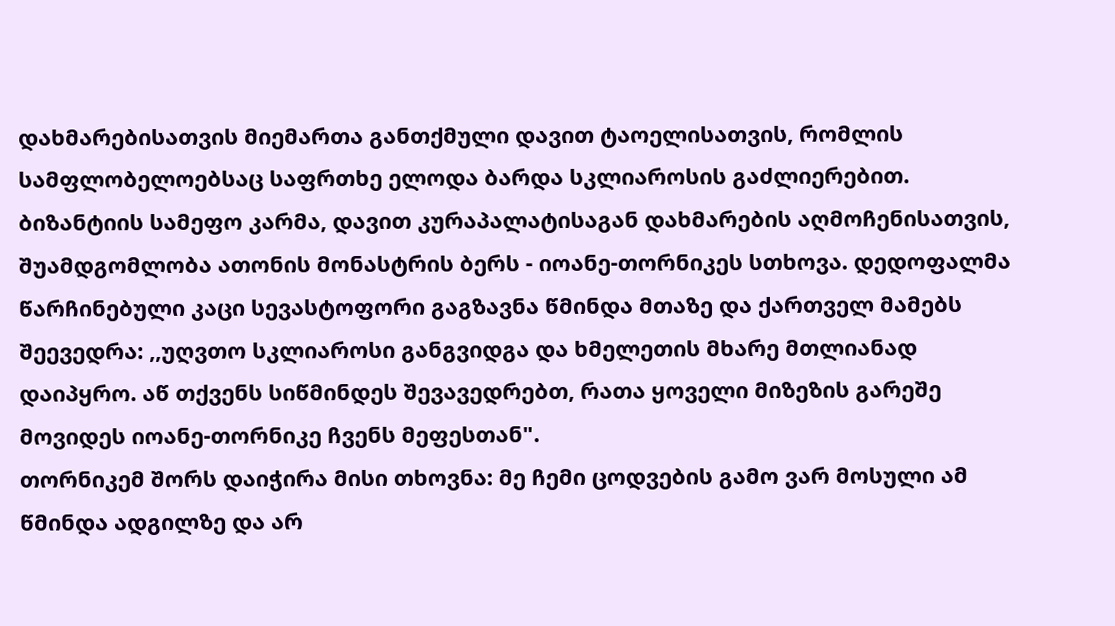დახმარებისათვის მიემართა განთქმული დავით ტაოელისათვის, რომლის სამფლობელოებსაც საფრთხე ელოდა ბარდა სკლიაროსის გაძლიერებით. ბიზანტიის სამეფო კარმა, დავით კურაპალატისაგან დახმარების აღმოჩენისათვის, შუამდგომლობა ათონის მონასტრის ბერს - იოანე-თორნიკეს სთხოვა. დედოფალმა წარჩინებული კაცი სევასტოფორი გაგზავნა წმინდა მთაზე და ქართველ მამებს შეევედრა: ,,უღვთო სკლიაროსი განგვიდგა და ხმელეთის მხარე მთლიანად დაიპყრო. აწ თქვენს სიწმინდეს შევავედრებთ, რათა ყოველი მიზეზის გარეშე მოვიდეს იოანე-თორნიკე ჩვენს მეფესთან".
თორნიკემ შორს დაიჭირა მისი თხოვნა: მე ჩემი ცოდვების გამო ვარ მოსული ამ წმინდა ადგილზე და არ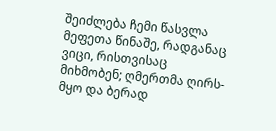შეიძლება ჩემი წასვლა მეფეთა წინაშე, რადგანაც ვიცი, რისთვისაც მიხმობენ; ღმერთმა ღირს-მყო და ბერად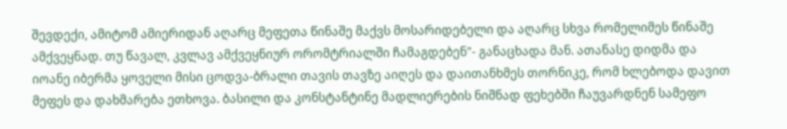შევდექი, ამიტომ ამიერიდან აღარც მეფეთა წინაშე მაქვს მოსარიდებელი და აღარც სხვა რომელიმეს წინაშე ამქვეყნად. თუ წავალ, კვლავ ამქვეყნიურ ორომტრიალში ჩამაგდებენ"- განაცხადა მან. ათანასე დიდმა და იოანე იბერმა ყოველი მისი ცოდვა-ბრალი თავის თავზე აიღეს და დაითანხმეს თორნიკე, რომ ხლებოდა დავით მეფეს და დახმარება ეთხოვა. ბასილი და კონსტანტინე მადლიერების ნიშნად ფეხებში ჩაუვარდნენ სამეფო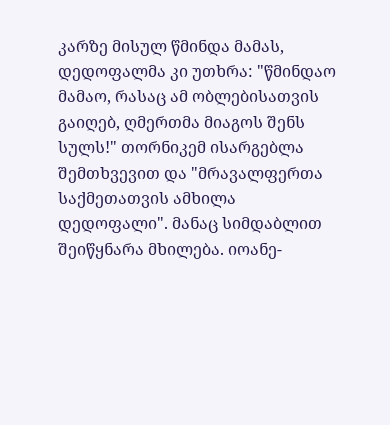კარზე მისულ წმინდა მამას, დედოფალმა კი უთხრა: "წმინდაო მამაო, რასაც ამ ობლებისათვის გაიღებ, ღმერთმა მიაგოს შენს სულს!" თორნიკემ ისარგებლა შემთხვევით და "მრავალფერთა საქმეთათვის ამხილა დედოფალი". მანაც სიმდაბლით შეიწყნარა მხილება. იოანე-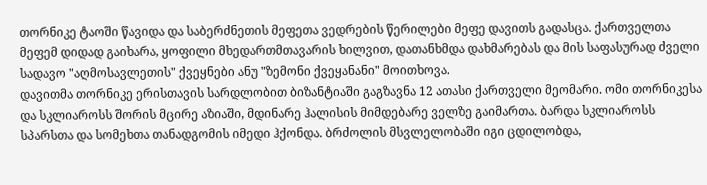თორნიკე ტაოში წავიდა და საბერძნეთის მეფეთა ვედრების წერილები მეფე დავითს გადასცა. ქართველთა მეფემ დიდად გაიხარა, ყოფილი მხედართმთავარის ხილვით, დათანხმდა დახმარებას და მის საფასურად ძველი სადავო "აღმოსავლეთის" ქვეყნები ანუ "ზემონი ქვეყანანი" მოითხოვა.
დავითმა თორნიკე ერისთავის სარდლობით ბიზანტიაში გაგზავნა 12 ათასი ქართველი მეომარი. ომი თორნიკესა და სკლიაროსს შორის მცირე აზიაში, მდინარე ჰალისის მიმდებარე ველზე გაიმართა. ბარდა სკლიაროსს სპარსთა და სომეხთა თანადგომის იმედი ჰქონდა. ბრძოლის მსვლელობაში იგი ცდილობდა,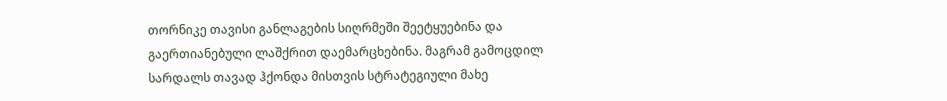თორნიკე თავისი განლაგების სიღრმეში შეეტყუებინა და გაერთიანებული ლაშქრით დაემარცხებინა. მაგრამ გამოცდილ სარდალს თავად ჰქონდა მისთვის სტრატეგიული მახე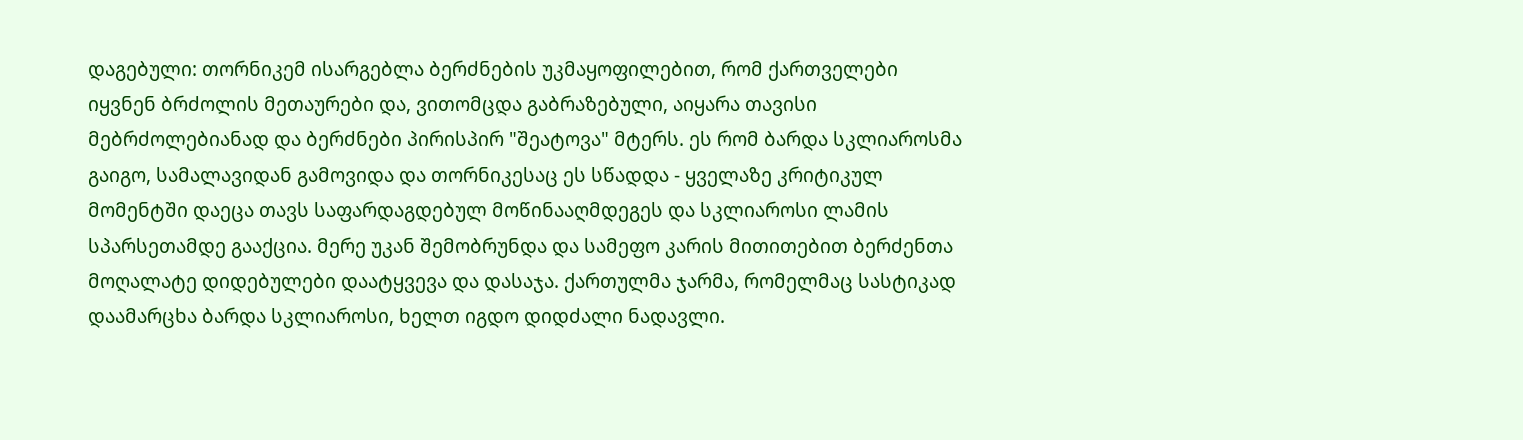დაგებული: თორნიკემ ისარგებლა ბერძნების უკმაყოფილებით, რომ ქართველები იყვნენ ბრძოლის მეთაურები და, ვითომცდა გაბრაზებული, აიყარა თავისი მებრძოლებიანად და ბერძნები პირისპირ "შეატოვა" მტერს. ეს რომ ბარდა სკლიაროსმა გაიგო, სამალავიდან გამოვიდა და თორნიკესაც ეს სწადდა - ყველაზე კრიტიკულ მომენტში დაეცა თავს საფარდაგდებულ მოწინააღმდეგეს და სკლიაროსი ლამის სპარსეთამდე გააქცია. მერე უკან შემობრუნდა და სამეფო კარის მითითებით ბერძენთა მოღალატე დიდებულები დაატყვევა და დასაჯა. ქართულმა ჯარმა, რომელმაც სასტიკად დაამარცხა ბარდა სკლიაროსი, ხელთ იგდო დიდძალი ნადავლი.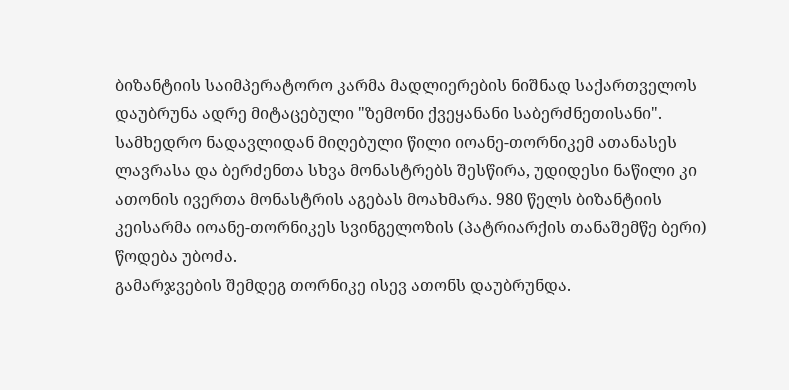ბიზანტიის საიმპერატორო კარმა მადლიერების ნიშნად საქართველოს დაუბრუნა ადრე მიტაცებული "ზემონი ქვეყანანი საბერძნეთისანი". სამხედრო ნადავლიდან მიღებული წილი იოანე-თორნიკემ ათანასეს ლავრასა და ბერძენთა სხვა მონასტრებს შესწირა, უდიდესი ნაწილი კი ათონის ივერთა მონასტრის აგებას მოახმარა. 980 წელს ბიზანტიის კეისარმა იოანე-თორნიკეს სვინგელოზის (პატრიარქის თანაშემწე ბერი) წოდება უბოძა.
გამარჯვების შემდეგ თორნიკე ისევ ათონს დაუბრუნდა.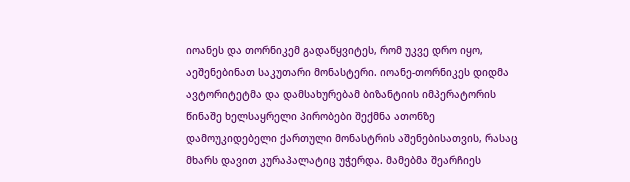იოანეს და თორნიკემ გადაწყვიტეს, რომ უკვე დრო იყო, აეშენებინათ საკუთარი მონასტერი. იოანე-თორნიკეს დიდმა ავტორიტეტმა და დამსახურებამ ბიზანტიის იმპერატორის წინაშე ხელსაყრელი პირობები შექმნა ათონზე დამოუკიდებელი ქართული მონასტრის აშენებისათვის, რასაც მხარს დავით კურაპალატიც უჭერდა. მამებმა შეარჩიეს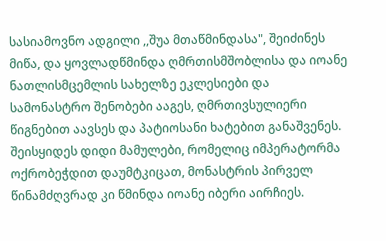სასიამოვნო ადგილი ,,შუა მთაწმინდასა", შეიძინეს მიწა, და ყოვლადწმინდა ღმრთისმშობლისა და იოანე ნათლისმცემლის სახელზე ეკლესიები და სამონასტრო შენობები ააგეს, ღმრთივსულიერი წიგნებით აავსეს და პატიოსანი ხატებით განაშვენეს. შეისყიდეს დიდი მამულები, რომელიც იმპერატორმა ოქრობეჭდით დაუმტკიცათ, მონასტრის პირველ წინამძღვრად კი წმინდა იოანე იბერი აირჩიეს.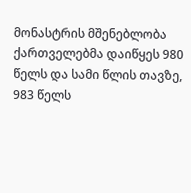მონასტრის მშენებლობა ქართველებმა დაიწყეს 980 წელს და სამი წლის თავზე, 983 წელს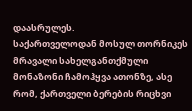დაასრულეს.
საქართველოდან მოსულ თორნიკეს მრავალი სახელგანთქმული მონაზონი ჩამოჰყვა ათონზე, ასე რომ, ქართველი ბერების რიცხვი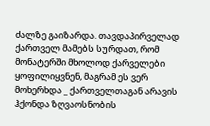ძალზე გაიზარდა. თავდაპირველად ქართველ მამებს სურდათ, რომ მონატერში მხოლოდ ქარველები ყოფილიყვნენ, მაგრამ ეს ვერ მოხერხდა _ ქართველთაგან არავის ჰქონდა ზღვაოსნობის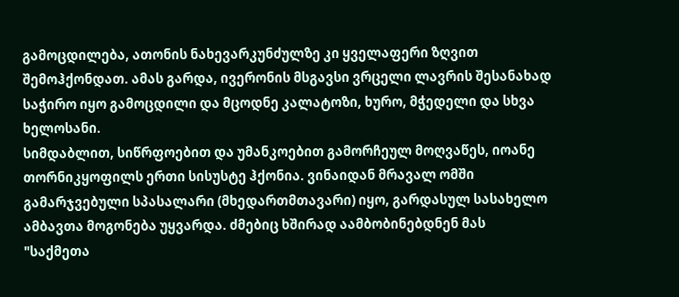გამოცდილება, ათონის ნახევარკუნძულზე კი ყველაფერი ზღვით შემოჰქონდათ. ამას გარდა, ივერონის მსგავსი ვრცელი ლავრის შესანახად საჭირო იყო გამოცდილი და მცოდნე კალატოზი, ხურო, მჭედელი და სხვა ხელოსანი.
სიმდაბლით, სიწრფოებით და უმანკოებით გამორჩეულ მოღვაწეს, იოანე თორნიკყოფილს ერთი სისუსტე ჰქონია. ვინაიდან მრავალ ომში გამარჯვებული სპასალარი (მხედართმთავარი) იყო, გარდასულ სასახელო ამბავთა მოგონება უყვარდა. ძმებიც ხშირად აამბობინებდნენ მას "საქმეთა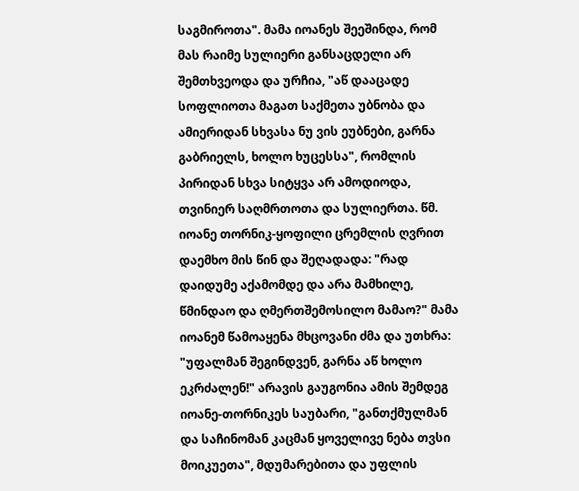საგმიროთა". მამა იოანეს შეეშინდა, რომ მას რაიმე სულიერი განსაცდელი არ შემთხვეოდა და ურჩია, "აწ დააცადე სოფლიოთა მაგათ საქმეთა უბნობა და ამიერიდან სხვასა ნუ ვის ეუბნები, გარნა გაბრიელს, ხოლო ხუცესსა", რომლის პირიდან სხვა სიტყვა არ ამოდიოდა, თვინიერ საღმრთოთა და სულიერთა. წმ. იოანე თორნიკ-ყოფილი ცრემლის ღვრით დაემხო მის წინ და შეღადადა: "რად დაიდუმე აქამომდე და არა მამხილე, წმინდაო და ღმერთშემოსილო მამაო?" მამა იოანემ წამოაყენა მხცოვანი ძმა და უთხრა: "უფალმან შეგინდვენ, გარნა აწ ხოლო ეკრძალენ!" არავის გაუგონია ამის შემდეგ იოანე-თორნიკეს საუბარი, "განთქმულმან და საჩინომან კაცმან ყოველივე ნება თვსი მოიკუეთა", მდუმარებითა და უფლის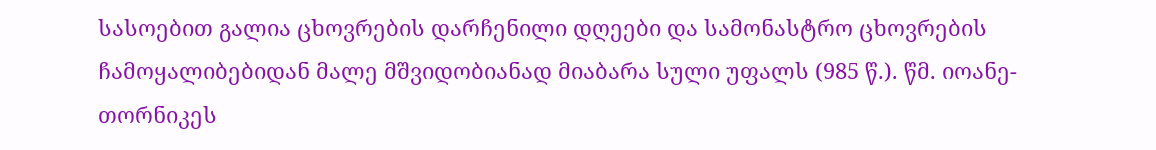სასოებით გალია ცხოვრების დარჩენილი დღეები და სამონასტრო ცხოვრების ჩამოყალიბებიდან მალე მშვიდობიანად მიაბარა სული უფალს (985 წ.). წმ. იოანე-თორნიკეს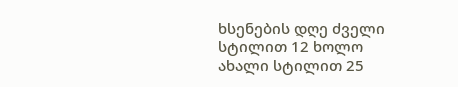ხსენების დღე ძველი სტილით 12 ხოლო ახალი სტილით 25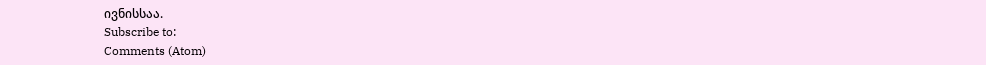ივნისსაა.
Subscribe to:
Comments (Atom)